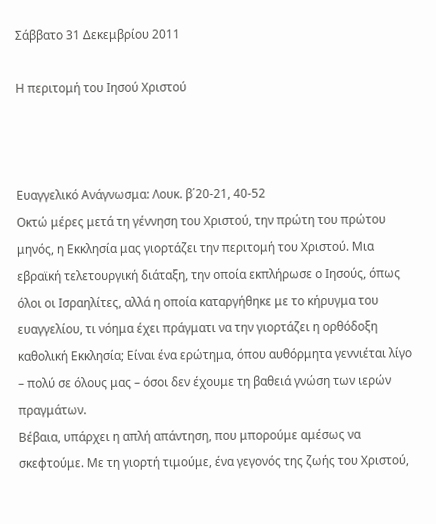Σάββατο 31 Δεκεμβρίου 2011

Η περιτομή του Ιησού Χριστού



Ευαγγελικό Ανάγνωσμα: Λουκ. β΄20-21, 40-52
Οκτώ μέρες μετά τη γέννηση του Χριστού, την πρώτη του πρώτου μηνός, η Εκκλησία μας γιορτάζει την περιτομή του Χριστού. Μια εβραϊκή τελετουργική διάταξη, την οποία εκπλήρωσε ο Ιησούς, όπως όλοι οι Ισραηλίτες, αλλά η οποία καταργήθηκε με το κήρυγμα του ευαγγελίου, τι νόημα έχει πράγματι να την γιορτάζει η ορθόδοξη καθολική Εκκλησία; Είναι ένα ερώτημα, όπου αυθόρμητα γεννιέται λίγο – πολύ σε όλους μας – όσοι δεν έχουμε τη βαθειά γνώση των ιερών πραγμάτων.
Βέβαια, υπάρχει η απλή απάντηση, που μπορούμε αμέσως να σκεφτούμε. Με τη γιορτή τιμούμε, ένα γεγονός της ζωής του Χριστού,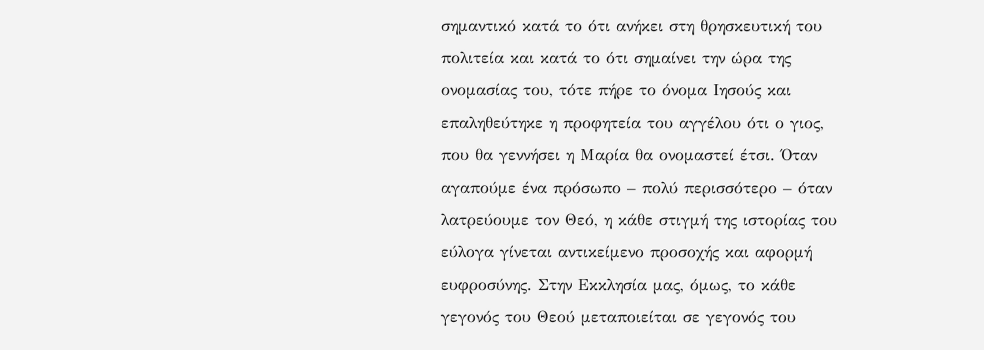σημαντικό κατά το ότι ανήκει στη θρησκευτική του πολιτεία και κατά το ότι σημαίνει την ώρα της ονομασίας του, τότε πήρε το όνομα Ιησούς και επαληθεύτηκε η προφητεία του αγγέλου ότι ο γιος, που θα γεννήσει η Μαρία θα ονομαστεί έτσι. Όταν αγαπούμε ένα πρόσωπο – πολύ περισσότερο – όταν λατρεύουμε τον Θεό, η κάθε στιγμή της ιστορίας του εύλογα γίνεται αντικείμενο προσοχής και αφορμή ευφροσύνης. Στην Εκκλησία μας, όμως, το κάθε γεγονός του Θεού μεταποιείται σε γεγονός του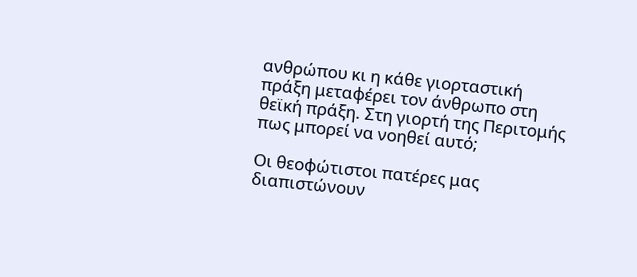ανθρώπου κι η κάθε γιορταστική πράξη μεταφέρει τον άνθρωπο στη θεϊκή πράξη. Στη γιορτή της Περιτομής πως μπορεί να νοηθεί αυτό;

Οι θεοφώτιστοι πατέρες μας διαπιστώνουν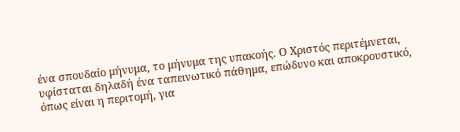ένα σπουδαίο μήνυμα, το μήνυμα της υπακοής. Ο Χριστός περιτέμνεται, υφίσταται δηλαδή ένα ταπεινωτικό πάθημα, επώδυνο και αποκρουστικό, όπως είναι η περιτομή, για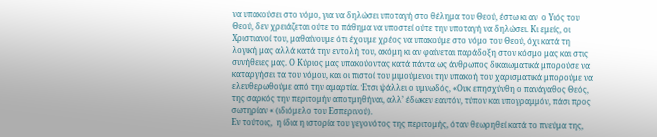να υπακούσει στο νόμο, για να δηλώσει υποταγή στο θέλημα του Θεού, έστω κι αν  ο Υιός του Θεού, δεν χρειάζεται ούτε το πάθημα να υποστεί ούτε την υποταγή να δηλώσει. Κι εμείς, οι Χριστιανοί του, μαθαίνουμε ότι έχουμε χρέος να υπακούμε στο νόμο του Θεού, όχι κατά τη λογική μας αλλά κατά την εντολή του, ακόμη κι αν φαίνεται παράδοξη στον κόσμο μας και στις συνήθειες μας. Ο Κύριος μας υπακούοντας κατά πάντα ως άνθρωπος δικαιωματικά μπορούσε να καταργήσει τα του νόμου, και οι πιστοί του μιμούμενοι την υπακοή του χαρισματικά μπορούμε να ελευθερωθούμε από την αμαρτία. Έτσι ψάλλει ο υμνωδός, «Ουκ επησχύνθη ο πανάγαθος Θεός, της σαρκός την περιτομήν αποτμηθήναι, αλλ’ έδωκεν εαυτόν, τύπον και υπογραμμόν, πάσι προς σωτηρίαν « (ιδιόμελο του Εσπερινού).
Εν τούτοις,  η ίδια η ιστορία του γεγονότος της περιτομής, όταν θεωρηθεί κατά το πνεύμα της,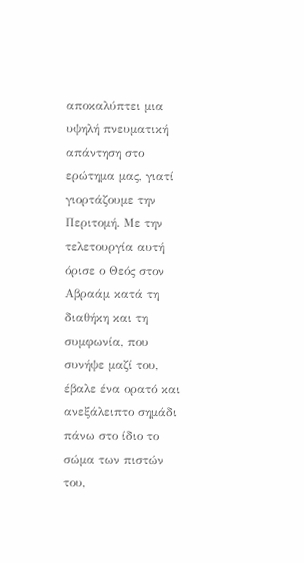αποκαλύπτει μια υψηλή πνευματική απάντηση στο ερώτημα μας, γιατί γιορτάζουμε την Περιτομή. Με την τελετουργία αυτή όρισε ο Θεός στον Αβραάμ κατά τη διαθήκη και τη συμφωνία, που συνήψε μαζί του, έβαλε ένα ορατό και ανεξάλειπτο σημάδι πάνω στο ίδιο το σώμα των πιστών του,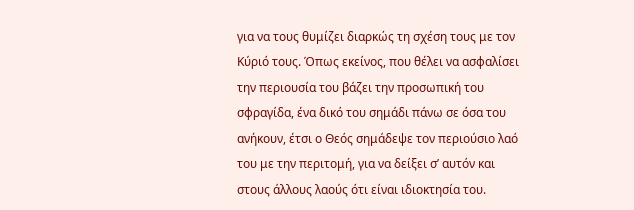για να τους θυμίζει διαρκώς τη σχέση τους με τον Κύριό τους. Όπως εκείνος, που θέλει να ασφαλίσει την περιουσία του βάζει την προσωπική του σφραγίδα, ένα δικό του σημάδι πάνω σε όσα του ανήκουν, έτσι ο Θεός σημάδεψε τον περιούσιο λαό του με την περιτομή, για να δείξει σ’ αυτόν και στους άλλους λαούς ότι είναι ιδιοκτησία του.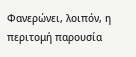Φανερώνει, λοιπόν, η περιτομή παρουσία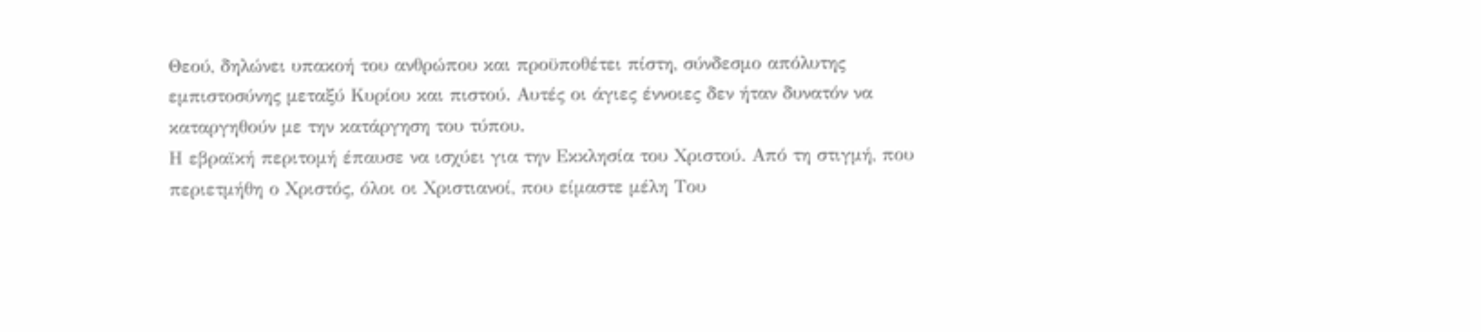Θεού, δηλώνει υπακοή του ανθρώπου και προϋποθέτει πίστη, σύνδεσμο απόλυτης εμπιστοσύνης μεταξύ Κυρίου και πιστού. Αυτές οι άγιες έννοιες δεν ήταν δυνατόν να καταργηθούν με την κατάργηση του τύπου.
Η εβραϊκή περιτομή έπαυσε να ισχύει για την Εκκλησία του Χριστού. Από τη στιγμή, που περιετμήθη ο Χριστός, όλοι οι Χριστιανοί, που είμαστε μέλη Του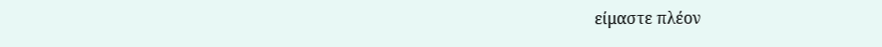είμαστε πλέον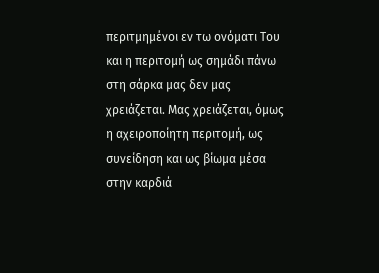περιτμημένοι εν τω ονόματι Του και η περιτομή ως σημάδι πάνω στη σάρκα μας δεν μας χρειάζεται. Μας χρειάζεται, όμως η αχειροποίητη περιτομή, ως συνείδηση και ως βίωμα μέσα στην καρδιά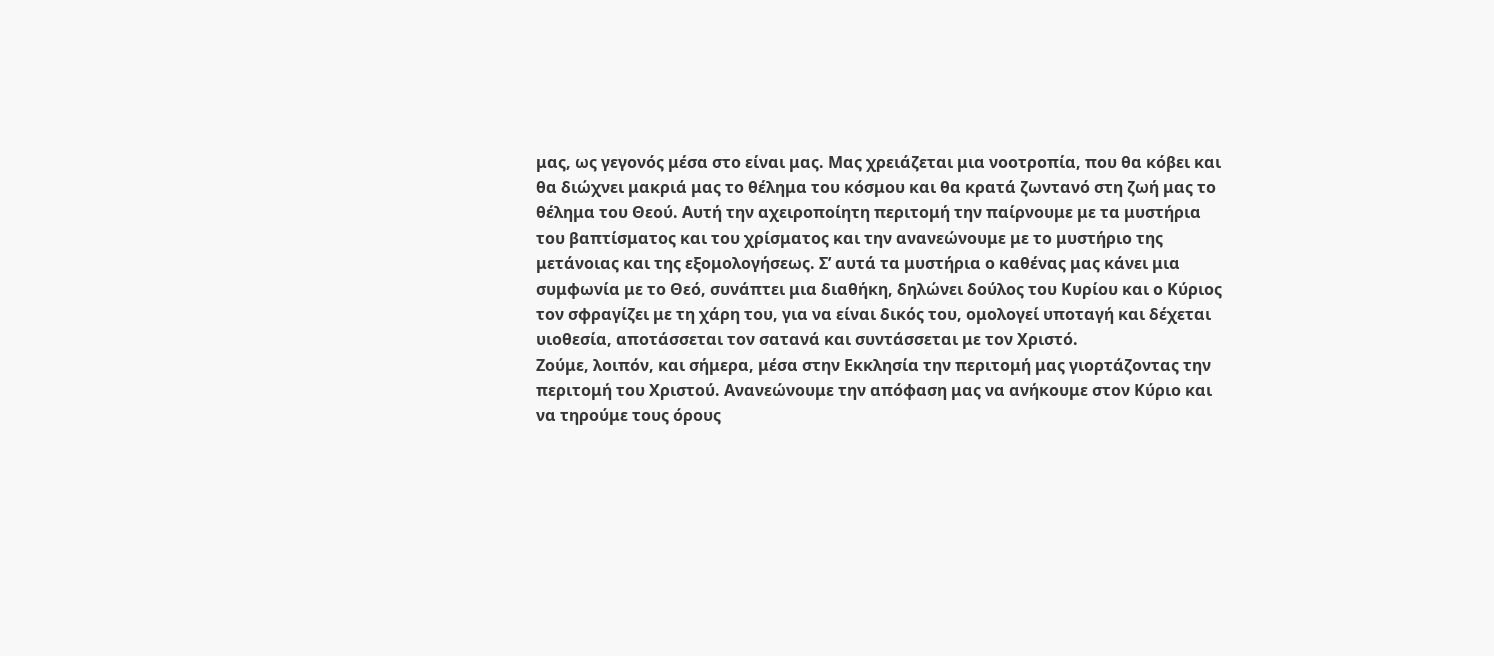μας, ως γεγονός μέσα στο είναι μας. Μας χρειάζεται μια νοοτροπία, που θα κόβει και θα διώχνει μακριά μας το θέλημα του κόσμου και θα κρατά ζωντανό στη ζωή μας το θέλημα του Θεού. Αυτή την αχειροποίητη περιτομή την παίρνουμε με τα μυστήρια του βαπτίσματος και του χρίσματος και την ανανεώνουμε με το μυστήριο της μετάνοιας και της εξομολογήσεως. Σ’ αυτά τα μυστήρια ο καθένας μας κάνει μια συμφωνία με το Θεό, συνάπτει μια διαθήκη, δηλώνει δούλος του Κυρίου και ο Κύριος τον σφραγίζει με τη χάρη του, για να είναι δικός του, ομολογεί υποταγή και δέχεται υιοθεσία, αποτάσσεται τον σατανά και συντάσσεται με τον Χριστό.
Ζούμε, λοιπόν, και σήμερα, μέσα στην Εκκλησία την περιτομή μας γιορτάζοντας την περιτομή του Χριστού. Ανανεώνουμε την απόφαση μας να ανήκουμε στον Κύριο και να τηρούμε τους όρους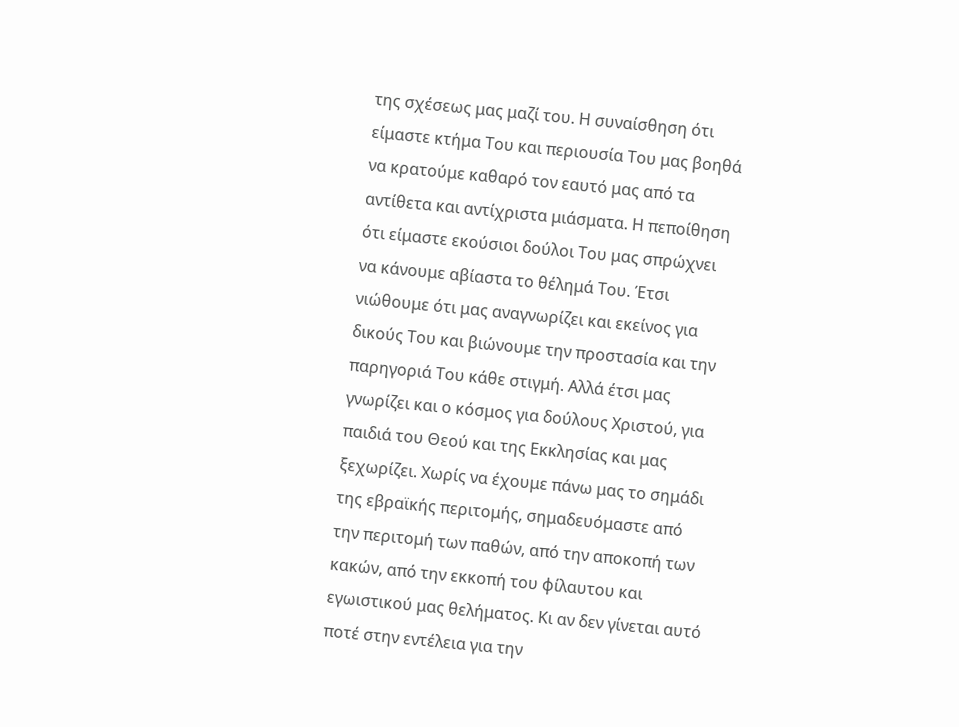της σχέσεως μας μαζί του. Η συναίσθηση ότι είμαστε κτήμα Του και περιουσία Του μας βοηθά να κρατούμε καθαρό τον εαυτό μας από τα αντίθετα και αντίχριστα μιάσματα. Η πεποίθηση ότι είμαστε εκούσιοι δούλοι Του μας σπρώχνει να κάνουμε αβίαστα το θέλημά Του. Έτσι νιώθουμε ότι μας αναγνωρίζει και εκείνος για δικούς Του και βιώνουμε την προστασία και την παρηγοριά Του κάθε στιγμή. Αλλά έτσι μας γνωρίζει και ο κόσμος για δούλους Χριστού, για παιδιά του Θεού και της Εκκλησίας και μας ξεχωρίζει. Χωρίς να έχουμε πάνω μας το σημάδι της εβραϊκής περιτομής, σημαδευόμαστε από την περιτομή των παθών, από την αποκοπή των κακών, από την εκκοπή του φίλαυτου και εγωιστικού μας θελήματος. Κι αν δεν γίνεται αυτό ποτέ στην εντέλεια για την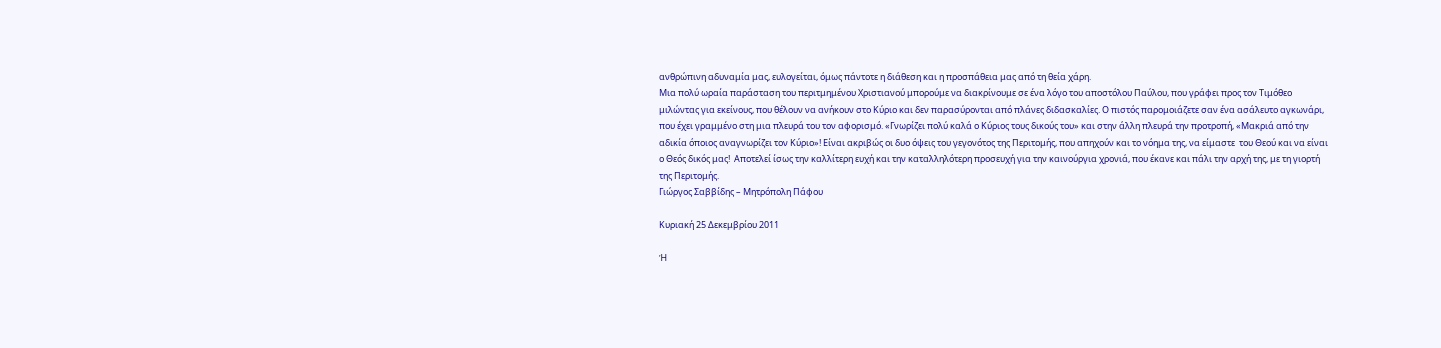ανθρώπινη αδυναμία μας, ευλογείται, όμως πάντοτε η διάθεση και η προσπάθεια μας από τη θεία χάρη.
Μια πολύ ωραία παράσταση του περιτμημένου Χριστιανού μπορούμε να διακρίνουμε σε ένα λόγο του αποστόλου Παύλου, που γράφει προς τον Τιμόθεο μιλώντας για εκείνους, που θέλουν να ανήκουν στο Κύριο και δεν παρασύρονται από πλάνες διδασκαλίες. Ο πιστός παρομοιάζετε σαν ένα ασάλευτο αγκωνάρι, που έχει γραμμένο στη μια πλευρά του τον αφορισμό. «Γνωρίζει πολύ καλά ο Κύριος τους δικούς του» και στην άλλη πλευρά την προτροπή, «Μακριά από την αδικία όποιος αναγνωρίζει τον Κύριο»! Είναι ακριβώς οι δυο όψεις του γεγονότος της Περιτομής, που απηχούν και το νόημα της, να είμαστε  του Θεού και να είναι ο Θεός δικός μας!  Αποτελεί ίσως την καλλίτερη ευχή και την καταλληλότερη προσευχή για την καινούργια χρονιά, που έκανε και πάλι την αρχή της, με τη γιορτή της Περιτομής.
Γιώργος Σαββίδης – Μητρόπολη Πάφου

Κυριακή 25 Δεκεμβρίου 2011

Ἡ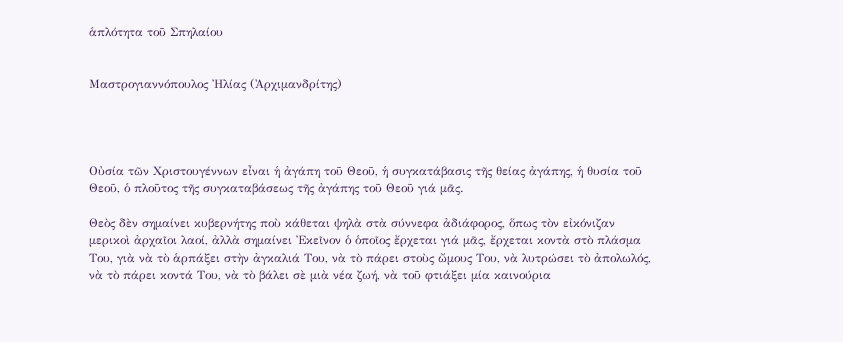ἁπλότητα τοῦ Σπηλαίου


Μαστρογιαννόπουλος Ἠλίας (Ἀρχιμανδρίτης)




Οὐσία τῶν Χριστουγέννων εἶναι ἡ ἀγάπη τοῦ Θεοῦ, ἡ συγκατάβασις τῆς θείας ἀγάπης, ἡ θυσία τοῦ Θεοῦ, ὁ πλοῦτος τῆς συγκαταβάσεως τῆς ἀγάπης τοῦ Θεοῦ γιά µᾶς.

Θεὸς δὲν σηµαίνει κυβερνήτης ποὺ κάθεται ψηλὰ στὰ σύννεφα ἀδιάφορος, ὅπως τὸν εἰκόνιζαν µερικοὶ ἀρχαῖοι λαοί, ἀλλὰ σηµαίνει Ἐκεῖνον ὁ ὁποῖος ἔρχεται γιά µᾶς, ἔρχεται κοντὰ στὸ πλάσµα Του, γιὰ νὰ τὸ ἁρπάξει στὴν ἀγκαλιά Του, νὰ τὸ πάρει στοὺς ὤµους Του, νὰ λυτρώσει τὸ ἀπολωλός, νὰ τὸ πάρει κοντά Του, νὰ τὸ βάλει σὲ µιὰ νέα ζωή, νὰ τοῦ φτιάξει µία καινούρια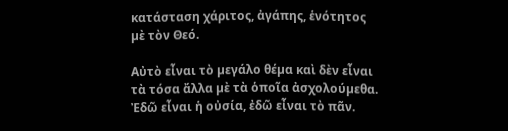κατάσταση χάριτος, ἀγάπης, ἑνότητος µὲ τὸν Θεό.

Αὐτὸ εἶναι τὸ µεγάλο θέµα καὶ δὲν εἶναι τὰ τόσα ἄλλα µὲ τὰ ὁποῖα ἀσχολούµεθα. Ἐδῶ εἶναι ἡ οὐσία, ἐδῶ εἶναι τὸ πᾶν.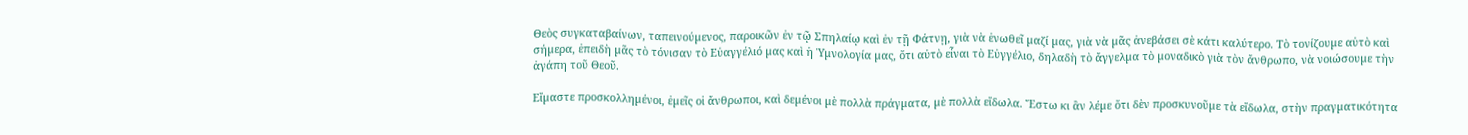Θεὸς συγκαταβαίνων, ταπεινούµενος, παροικῶν ἐν τῷ Σπηλαίῳ καὶ ἐν τῇ Φάτνῃ, γιὰ νὰ ἑνωθεῖ µαζί µας, γιὰ νὰ µᾶς ἀνεβάσει σὲ κάτι καλύτερο. Τὸ τονίζουµε αὐτὸ καὶ σήµερα, ἐπειδὴ µᾶς τὸ τόνισαν τὸ Εὐαγγέλιό µας καὶ ἡ Ὑµνολογία µας, ὅτι αὐτὸ εἶναι τὸ Εὐγγέλιο, δηλαδὴ τὸ ἄγγελµα τὸ µοναδικὸ γιὰ τὸν ἄνθρωπο, νὰ νοιώσουµε τὴν ἀγάπη τοῦ Θεοῦ.

Εἴµαστε προσκολληµένοι, ἐµεῖς οἱ ἄνθρωποι, καὶ δεµένοι µὲ πολλὰ πράγµατα, µὲ πολλὰ εἴδωλα. Ἔστω κι ἂν λέµε ὅτι δὲν προσκυνοῦµε τὰ εἴδωλα, στὴν πραγµατικότητα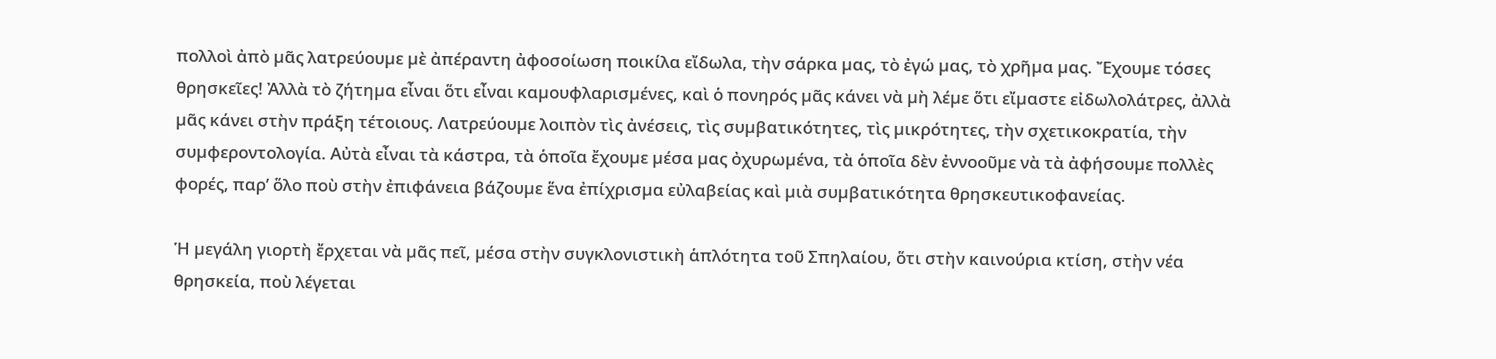πολλοὶ ἀπὸ µᾶς λατρεύουµε µὲ ἀπέραντη ἀφοσοίωση ποικίλα εἴδωλα, τὴν σάρκα µας, τὸ ἐγώ µας, τὸ χρῆµα µας. Ἔχουµε τόσες θρησκεῖες! Ἀλλὰ τὸ ζήτηµα εἶναι ὅτι εἶναι καµουφλαρισµένες, καὶ ὁ πονηρός µᾶς κάνει νὰ µὴ λέµε ὅτι εἴµαστε εἰδωλολάτρες, ἀλλὰ µᾶς κάνει στὴν πράξη τέτοιους. Λατρεύουµε λοιπὸν τὶς ἀνέσεις, τὶς συµβατικότητες, τὶς µικρότητες, τὴν σχετικοκρατία, τὴν συµφεροντολογία. Αὐτὰ εἶναι τὰ κάστρα, τὰ ὁποῖα ἔχουµε µέσα µας ὀχυρωµένα, τὰ ὁποῖα δὲν ἐννοοῦµε νὰ τὰ ἀφήσουµε πολλὲς φορές, παρ’ ὅλο ποὺ στὴν ἐπιφάνεια βάζουµε ἕνα ἐπίχρισµα εὐλαβείας καὶ µιὰ συµβατικότητα θρησκευτικοφανείας.

Ἡ µεγάλη γιορτὴ ἔρχεται νὰ µᾶς πεῖ, µέσα στὴν συγκλονιστικὴ ἁπλότητα τοῦ Σπηλαίου, ὅτι στὴν καινούρια κτίση, στὴν νέα θρησκεία, ποὺ λέγεται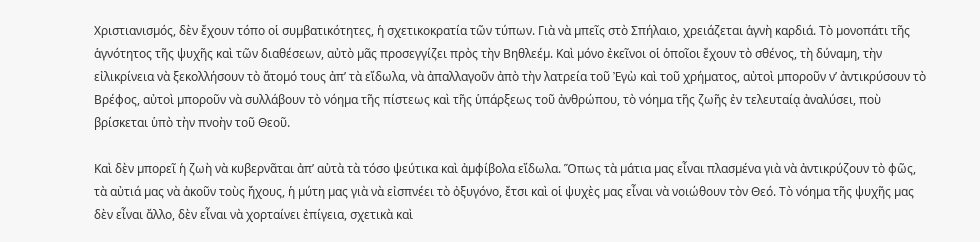Χριστιανισµός, δὲν ἔχουν τόπο οἱ συµβατικότητες, ἡ σχετικοκρατία τῶν τύπων. Γιὰ νὰ µπεῖς στὸ Σπήλαιο, χρειάζεται ἁγνὴ καρδιά. Τὸ µονοπάτι τῆς ἁγνότητος τῆς ψυχῆς καὶ τῶν διαθέσεων, αὐτὸ µᾶς προσεγγίζει πρὸς τὴν Βηθλεέµ. Καὶ µόνο ἐκεῖνοι οἱ ὁποῖοι ἔχουν τὸ σθένος, τὴ δύναµη, τὴν εἰλικρίνεια νὰ ξεκολλήσουν τὸ ἄτοµό τους ἀπ’ τὰ εἴδωλα, νὰ ἀπαλλαγοῦν ἀπὸ τὴν λατρεία τοῦ Ἐγὼ καὶ τοῦ χρήµατος, αὐτοὶ µποροῦν ν’ ἀντικρύσουν τὸ Βρέφος, αὐτοὶ µποροῦν νὰ συλλάβουν τὸ νόηµα τῆς πίστεως καὶ τῆς ὑπάρξεως τοῦ ἀνθρώπου, τὸ νόηµα τῆς ζωῆς ἐν τελευταίᾳ ἀναλύσει, ποὺ βρίσκεται ὑπὸ τὴν πνοὴν τοῦ Θεοῦ.

Καὶ δὲν µπορεῖ ἡ ζωὴ νὰ κυβερνᾶται ἀπ’ αὐτὰ τὰ τόσο ψεύτικα καὶ ἀµφίβολα εἴδωλα. Ὅπως τὰ µάτια µας εἶναι πλασµένα γιὰ νὰ ἀντικρύζουν τὸ φῶς, τὰ αὐτιά µας νὰ ἀκοῦν τοὺς ἤχους, ἡ µύτη µας γιὰ νὰ εἰσπνέει τὸ ὀξυγόνο, ἔτσι καὶ οἱ ψυχὲς µας εἶναι νὰ νοιώθουν τὸν Θεό. Τὸ νόηµα τῆς ψυχῆς µας δὲν εἶναι ἄλλο, δὲν εἶναι νὰ χορταίνει ἐπίγεια, σχετικὰ καὶ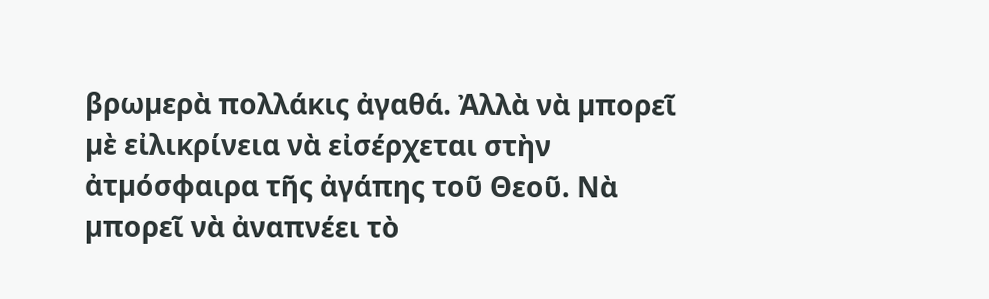βρωµερὰ πολλάκις ἀγαθά. Ἀλλὰ νὰ µπορεῖ µὲ εἰλικρίνεια νὰ εἰσέρχεται στὴν ἀτµόσφαιρα τῆς ἀγάπης τοῦ Θεοῦ. Νὰ µπορεῖ νὰ ἀναπνέει τὸ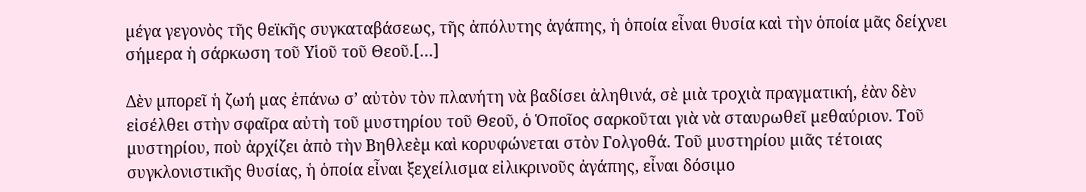µέγα γεγονὸς τῆς θεϊκῆς συγκαταβάσεως, τῆς ἀπόλυτης ἀγάπης, ἡ ὁποία εἶναι θυσία καὶ τὴν ὁποία µᾶς δείχνει σήµερα ἡ σάρκωση τοῦ Υἱοῦ τοῦ Θεοῦ.[…]

Δὲν µπορεῖ ἡ ζωή µας ἐπάνω σ’ αὐτὸν τὸν πλανήτη νὰ βαδίσει ἀληθινά, σὲ µιὰ τροχιὰ πραγµατική, ἐὰν δὲν εἰσέλθει στὴν σφαῖρα αὐτὴ τοῦ µυστηρίου τοῦ Θεοῦ, ὁ Ὁποῖος σαρκοῦται γιὰ νὰ σταυρωθεῖ µεθαύριον. Τοῦ µυστηρίου, ποὺ ἀρχίζει ἀπὸ τὴν Βηθλεὲµ καὶ κορυφώνεται στὸν Γολγοθά. Τοῦ µυστηρίου µιᾶς τέτοιας συγκλονιστικῆς θυσίας, ἡ ὁποία εἶναι ξεχείλισµα εἰλικρινοῦς ἀγάπης, εἶναι δόσιµο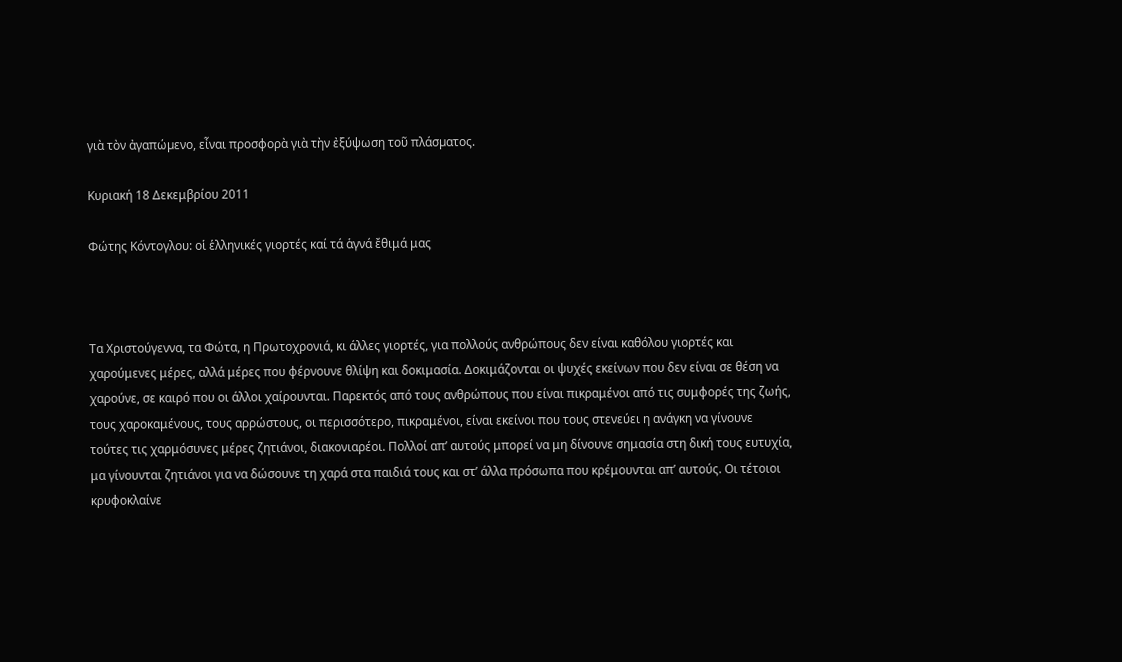γιὰ τὸν ἀγαπώµενο, εἶναι προσφορὰ γιὰ τὴν ἐξύψωση τοῦ πλάσµατος.

Κυριακή 18 Δεκεμβρίου 2011

Φώτης Κόντογλου: οἱ ἑλληνικές γιορτές καί τά ἁγνά ἔθιμά μας



Τα Χριστούγεννα, τα Φώτα, η Πρωτοχρονιά, κι άλλες γιορτές, για πολλούς ανθρώπους δεν είναι καθόλου γιορτές και χαρούμενες μέρες, αλλά μέρες που φέρνουνε θλίψη και δοκιμασία. Δοκιμάζονται οι ψυχές εκείνων που δεν είναι σε θέση να χαρούνε, σε καιρό που οι άλλοι χαίρουνται. Παρεκτός από τους ανθρώπους που είναι πικραμένοι από τις συμφορές της ζωής, τους χαροκαμένους, τους αρρώστους, οι περισσότερο, πικραμένοι, είναι εκείνοι που τους στενεύει η ανάγκη να γίνουνε τούτες τις χαρμόσυνες μέρες ζητιάνοι, διακονιαρέοι. Πολλοί απ’ αυτούς μπορεί να μη δίνουνε σημασία στη δική τους ευτυχία, μα γίνουνται ζητιάνοι για να δώσουνε τη χαρά στα παιδιά τους και στ’ άλλα πρόσωπα που κρέμουνται απ’ αυτούς. Οι τέτοιοι κρυφοκλαίνε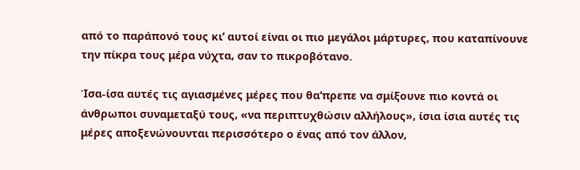από το παράπονό τους κι’ αυτοί είναι οι πιο μεγάλοι μάρτυρες, που καταπίνουνε την πίκρα τους μέρα νύχτα, σαν το πικροβότανο.

Ίσα-ίσα αυτές τις αγιασμένες μέρες που θα’πρεπε να σμίξουνε πιο κοντά οι άνθρωποι συναμεταξύ τους, «να περιπτυχθώσιν αλλήλους», ίσια ίσια αυτές τις μέρες αποξενώνουνται περισσότερο ο ένας από τον άλλον,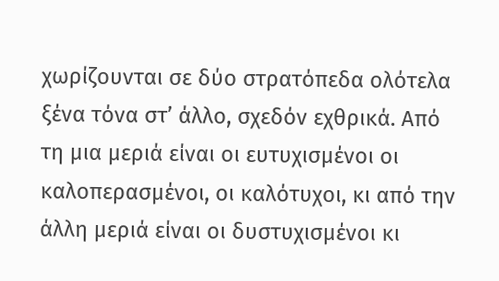χωρίζουνται σε δύο στρατόπεδα ολότελα ξένα τόνα στ’ άλλο, σχεδόν εχθρικά. Από τη μια μεριά είναι οι ευτυχισμένοι οι καλοπερασμένοι, οι καλότυχοι, κι από την άλλη μεριά είναι οι δυστυχισμένοι κι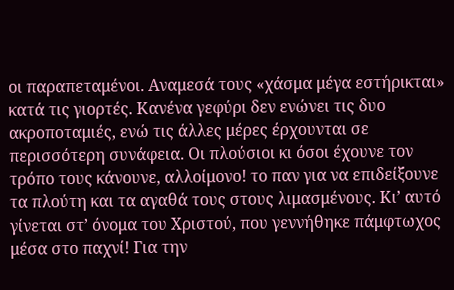οι παραπεταμένοι. Αναμεσά τους «χάσμα μέγα εστήρικται» κατά τις γιορτές. Κανένα γεφύρι δεν ενώνει τις δυο ακροποταμιές, ενώ τις άλλες μέρες έρχουνται σε περισσότερη συνάφεια. Οι πλούσιοι κι όσοι έχουνε τον τρόπο τους κάνουνε, αλλοίμονο! το παν για να επιδείξουνε τα πλούτη και τα αγαθά τους στους λιμασμένους. Κι’ αυτό γίνεται στ’ όνομα του Χριστού, που γεννήθηκε πάμφτωχος μέσα στο παχνί! Για την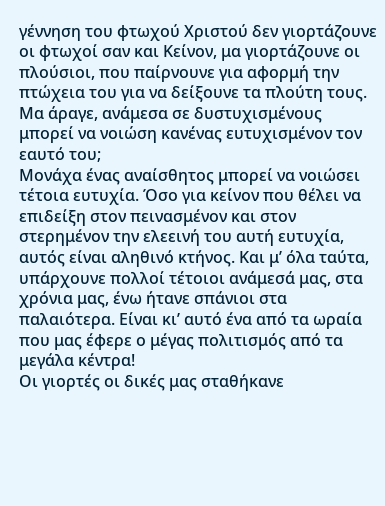γέννηση του φτωχού Χριστού δεν γιορτάζουνε οι φτωχοί σαν και Κείνον, μα γιορτάζουνε οι πλούσιοι, που παίρνουνε για αφορμή την πτώχεια του για να δείξουνε τα πλούτη τους. Μα άραγε, ανάμεσα σε δυστυχισμένους μπορεί να νοιώση κανένας ευτυχισμένον τον εαυτό του;
Μονάχα ένας αναίσθητος μπορεί να νοιώσει τέτοια ευτυχία. Όσο για κείνον που θέλει να επιδείξη στον πεινασμένον και στον στερημένον την ελεεινή του αυτή ευτυχία, αυτός είναι αληθινό κτήνος. Και μ’ όλα ταύτα, υπάρχουνε πολλοί τέτοιοι ανάμεσά μας, στα χρόνια μας, ένω ήτανε σπάνιοι στα παλαιότερα. Είναι κι’ αυτό ένα από τα ωραία που μας έφερε ο μέγας πολιτισμός από τα μεγάλα κέντρα!
Οι γιορτές οι δικές μας σταθήκανε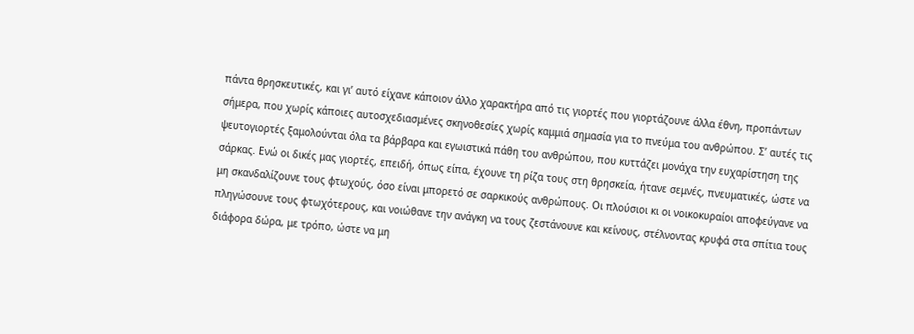πάντα θρησκευτικές, και γι’ αυτό είχανε κάποιον άλλο χαρακτήρα από τις γιορτές που γιορτάζουνε άλλα έθνη, προπάντων σήμερα, που χωρίς κάποιες αυτοσχεδιασμένες σκηνοθεσίες χωρίς καμμιά σημασία για το πνεύμα του ανθρώπου. Σ’ αυτές τις ψευτογιορτές ξαμολούνται όλα τα βάρβαρα και εγωιστικά πάθη του ανθρώπου, που κυττάζει μονάχα την ευχαρίστηση της σάρκας. Ενώ οι δικές μας γιορτές, επειδή, όπως είπα, έχουνε τη ρίζα τους στη θρησκεία, ήτανε σεμνές, πνευματικές, ώστε να μη σκανδαλίζουνε τους φτωχούς, όσο είναι μπορετό σε σαρκικούς ανθρώπους. Οι πλούσιοι κι οι νοικοκυραίοι αποφεύγανε να πληγώσουνε τους φτωχότερους, και νοιώθανε την ανάγκη να τους ζεστάνουνε και κείνους, στέλνοντας κρυφά στα σπίτια τους διάφορα δώρα, με τρόπο, ώστε να μη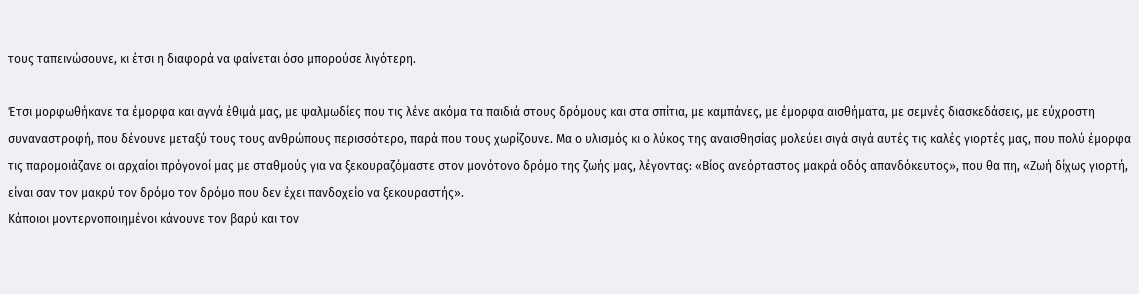τους ταπεινώσουνε, κι έτσι η διαφορά να φαίνεται όσο μπορούσε λιγότερη.

Έτσι μορφωθήκανε τα έμορφα και αγνά έθιμά μας, με ψαλμωδίες που τις λένε ακόμα τα παιδιά στους δρόμους και στα σπίτια, με καμπάνες, με έμορφα αισθήματα, με σεμνές διασκεδάσεις, με εύχροστη συναναστροφή, που δένουνε μεταξύ τους τους ανθρώπους περισσότερο, παρά που τους χωρίζουνε. Μα ο υλισμός κι ο λύκος της αναισθησίας μολεύει σιγά σιγά αυτές τις καλές γιορτές μας, που πολύ έμορφα τις παρομοιάζανε οι αρχαίοι πρόγονοί μας με σταθμούς για να ξεκουραζόμαστε στον μονότονο δρόμο της ζωής μας, λέγοντας: «Βίος ανεόρταστος μακρά οδός απανδόκευτος», που θα πη, «Ζωή δίχως γιορτή, είναι σαν τον μακρύ τον δρόμο τον δρόμο που δεν έχει πανδοχείο να ξεκουραστής».
Κάποιοι μοντερνοποιημένοι κάνουνε τον βαρύ και τον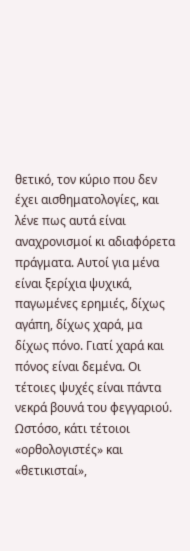θετικό, τον κύριο που δεν έχει αισθηματολογίες, και λένε πως αυτά είναι αναχρονισμοί κι αδιαφόρετα πράγματα. Αυτοί για μένα είναι ξερίχια ψυχικά, παγωμένες ερημιές, δίχως αγάπη, δίχως χαρά, μα δίχως πόνο. Γιατί χαρά και πόνος είναι δεμένα. Οι τέτοιες ψυχές είναι πάντα νεκρά βουνά του φεγγαριού. Ωστόσο, κάτι τέτοιοι «ορθολογιστές» και «θετικισταί»,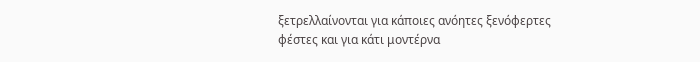ξετρελλαίνονται για κάποιες ανόητες ξενόφερτες φέστες και για κάτι μοντέρνα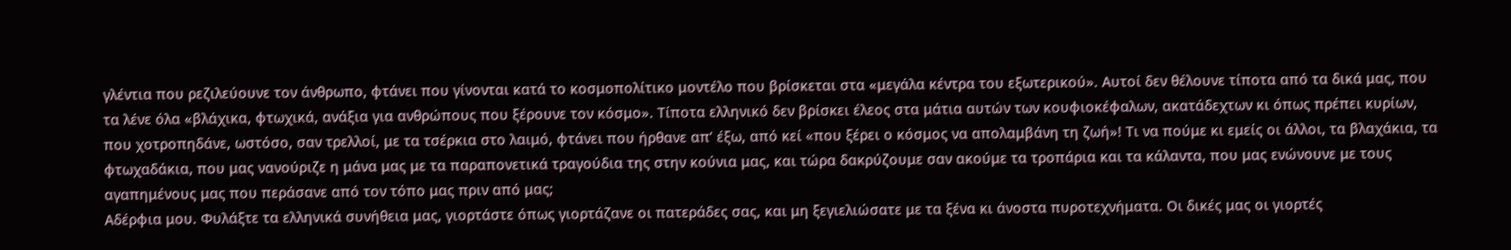γλέντια που ρεζιλεύουνε τον άνθρωπο, φτάνει που γίνονται κατά το κοσμοπολίτικο μοντέλο που βρίσκεται στα «μεγάλα κέντρα του εξωτερικού». Αυτοί δεν θέλουνε τίποτα από τα δικά μας, που τα λένε όλα «βλάχικα, φτωχικά, ανάξια για ανθρώπους που ξέρουνε τον κόσμο». Τίποτα ελληνικό δεν βρίσκει έλεος στα μάτια αυτών των κουφιοκέφαλων, ακατάδεχτων κι όπως πρέπει κυρίων, που χοτροπηδάνε, ωστόσο, σαν τρελλοί, με τα τσέρκια στο λαιμό, φτάνει που ήρθανε απ’ έξω, από κεί «που ξέρει ο κόσμος να απολαμβάνη τη ζωή»! Τι να πούμε κι εμείς οι άλλοι, τα βλαχάκια, τα φτωχαδάκια, που μας νανούριζε η μάνα μας με τα παραπονετικά τραγούδια της στην κούνια μας, και τώρα δακρύζουμε σαν ακούμε τα τροπάρια και τα κάλαντα, που μας ενώνουνε με τους αγαπημένους μας που περάσανε από τον τόπο μας πριν από μας;
Αδέρφια μου. Φυλάξτε τα ελληνικά συνήθεια μας, γιορτάστε όπως γιορτάζανε οι πατεράδες σας, και μη ξεγιελιώσατε με τα ξένα κι άνοστα πυροτεχνήματα. Οι δικές μας οι γιορτές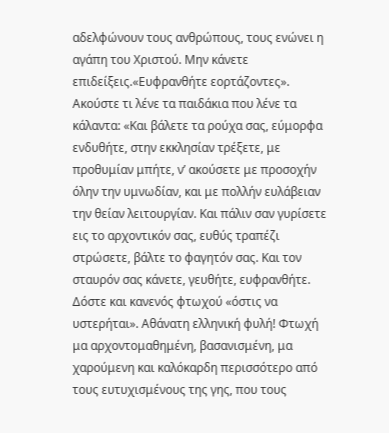αδελφώνουν τους ανθρώπους, τους ενώνει η αγάπη του Χριστού. Μην κάνετε επιδείξεις.«Ευφρανθήτε εορτάζοντες». Ακούστε τι λένε τα παιδάκια που λένε τα κάλαντα: «Και βάλετε τα ρούχα σας, εύμορφα ενδυθήτε, στην εκκλησίαν τρέξετε, με προθυμίαν μπήτε, ν’ ακούσετε με προσοχήν όλην την υμνωδίαν, και με πολλήν ευλάβειαν την θείαν λειτουργίαν. Και πάλιν σαν γυρίσετε εις το αρχοντικόν σας, ευθύς τραπέζι στρώσετε, βάλτε το φαγητόν σας. Και τον σταυρόν σας κάνετε, γευθήτε, ευφρανθήτε. Δόστε και κανενός φτωχού «όστις να υστερήται». Αθάνατη ελληνική φυλή! Φτωχή μα αρχοντομαθημένη, βασανισμένη, μα χαρούμενη και καλόκαρδη περισσότερο από τους ευτυχισμένους της γης, που τους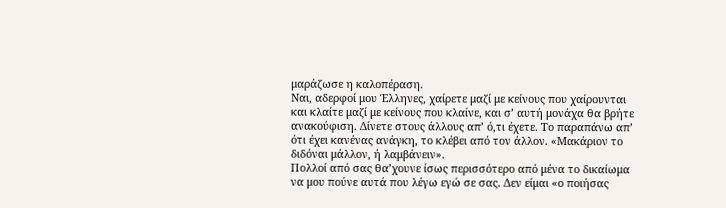μαράζωσε η καλοπέραση.
Ναι, αδερφοί μου Έλληνες, χαίρετε μαζί με κείνους που χαίρουνται και κλαίτε μαζί με κείνους που κλαίνε, και σ’ αυτή μονάχα θα βρήτε ανακούφιση. Δίνετε στους άλλους απ’ ό,τι έχετε. Το παραπάνω απ’ ότι έχει κανένας ανάγκη, το κλέβει από τον άλλον. «Μακάριον το διδόναι μάλλον, ή λαμβάνειν».
Πολλοί από σας θα’χουνε ίσως περισσότερο από μένα το δικαίωμα να μου πούνε αυτά που λέγω εγώ σε σας. Δεν είμαι «ο ποιήσας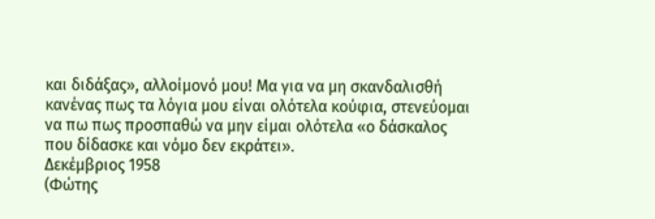και διδάξας», αλλοίμονό μου! Μα για να μη σκανδαλισθή κανένας πως τα λόγια μου είναι ολότελα κούφια, στενεύομαι να πω πως προσπαθώ να μην είμαι ολότελα «ο δάσκαλος που δίδασκε και νόμο δεν εκράτει».
Δεκέμβριος 1958
(Φώτης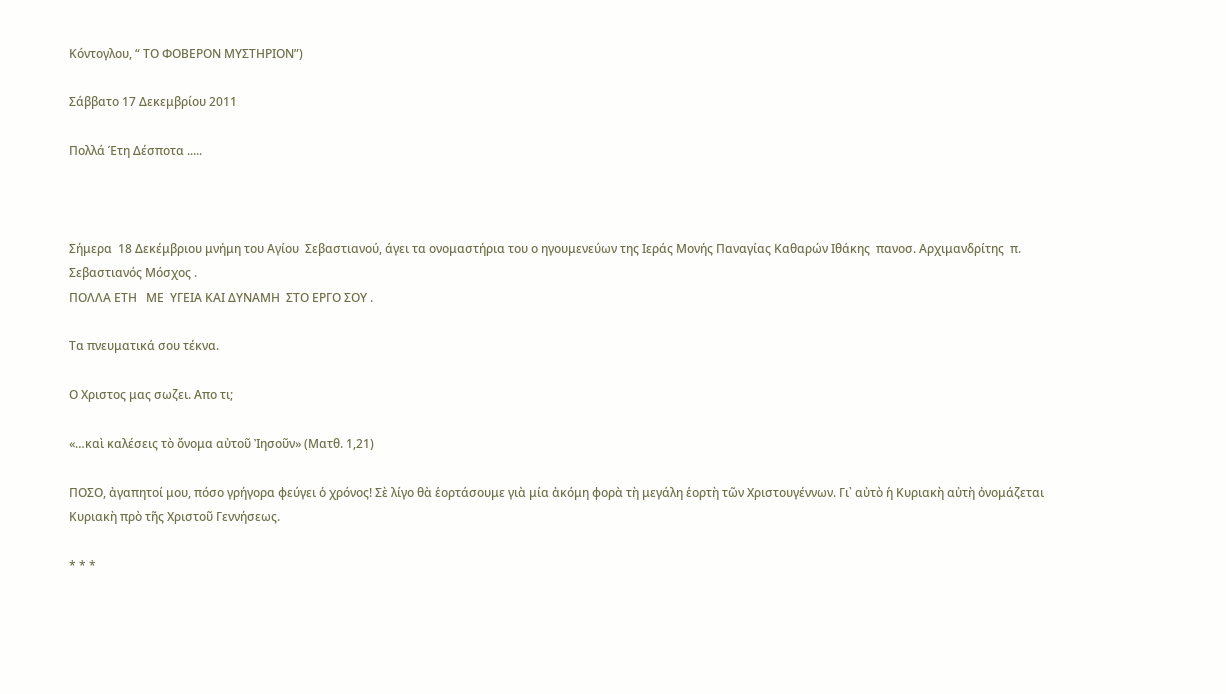Κόντογλου, “ ΤΟ ΦΟΒΕΡΟΝ ΜΥΣΤΗΡΙΟΝ”)

Σάββατο 17 Δεκεμβρίου 2011

Πολλά Έτη Δέσποτα .....



Σήμερα  18 Δεκέμβριου μνήμη του Αγίου  Σεβαστιανού, άγει τα ονομαστήρια του ο ηγουμενεύων της Ιεράς Μονής Παναγίας Καθαρών Ιθάκης  πανοσ. Αρχιμανδρίτης  π. Σεβαστιανός Μόσχος .
ΠΟΛΛΑ ΕΤΗ   ΜΕ  ΥΓΕΙΑ ΚΑΙ ΔΥΝΑΜΗ  ΣΤΟ ΕΡΓΟ ΣΟΥ .

Τα πνευματικά σου τέκνα.

Ο Χριστος μας σωζει. Απο τι;

«…καὶ καλέσεις τὸ ὄνομα αὐτοῦ Ἰησοῦν» (Ματθ. 1,21)

ΠΟΣΟ, ἀγαπητοί μου, πόσο γρήγορα φεύγει ὁ χρόνος! Σὲ λίγο θὰ ἑορτάσουμε γιὰ μία ἀκόμη φορὰ τὴ μεγάλη ἑορτὴ τῶν Χριστουγέννων. Γι᾽ αὐτὸ ἡ Κυριακὴ αὐτὴ ὀνομάζεται Κυριακὴ πρὸ τῆς Χριστοῦ Γεννήσεως.

* * *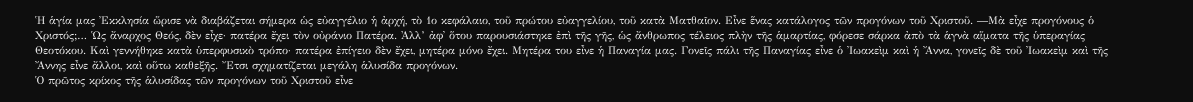Ἡ ἁγία μας Ἐκκλησία ὥρισε νὰ διαβάζεται σήμερα ὡς εὐαγγέλιο ἡ ἀρχή, τὸ 1ο κεφάλαιο, τοῦ πρώτου εὐαγγελίου, τοῦ κατὰ Ματθαῖον. Εἶνε ἕνας κατάλογος τῶν προγόνων τοῦ Χριστοῦ. ―Μὰ εἶχε προγόνους ὁ Χριστός;… Ὡς ἄναρχος Θεός, δὲν εἶχε· πατέρα ἔχει τὸν οὐράνιο Πατέρα. Ἀλλ’ ἀφ᾽ ὅτου παρουσιάστηκε ἐπὶ τῆς γῆς, ὡς ἄνθρωπος τέλειος πλὴν τῆς ἁμαρτίας, φόρεσε σάρκα ἀπὸ τὰ ἁγνὰ αἵματα τῆς ὑπεραγίας Θεοτόκου. Καὶ γεννήθηκε κατὰ ὑπερφυσικὸ τρόπο· πατέρα ἐπίγειο δὲν ἔχει, μητέρα μόνο ἔχει. Μητέρα του εἶνε ἡ Παναγία μας. Γονεῖς πάλι τῆς Παναγίας εἶνε ὁ Ἰωακεὶμ καὶ ἡ Ἄννα, γονεῖς δὲ τοῦ Ἰωακεὶμ καὶ τῆς Ἄννης εἶνε ἄλλοι, καὶ οὕτω καθεξῆς. Ἔτσι σχηματίζεται μεγάλη ἁλυσίδα προγόνων.
Ὁ πρῶτος κρίκος τῆς ἁλυσίδας τῶν προγόνων τοῦ Χριστοῦ εἶνε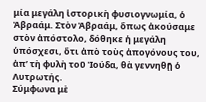μία μεγάλη ἱστορικὴ φυσιογνωμία, ὁ Ἀβραάμ. Στὸν Ἀβραάμ, ὅπως ἀκούσαμε στὸν ἀπόστολο, δόθηκε ἡ μεγάλη ὑπόσχεσι, ὅτι ἀπὸ τοὺς ἀπογόνους του, ἀπ’ τὴ φυλὴ τοῦ Ἰούδα, θὰ γεννηθῇ ὁ Λυτρωτής.
Σύμφωνα μὲ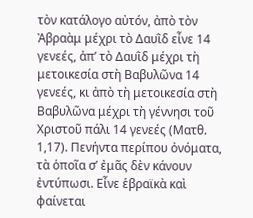τὸν κατάλογο αὐτόν, ἀπὸ τὸν Ἀβραὰμ μέχρι τὸ Δαυῒδ εἶνε 14 γενεές, ἀπ’ τὸ Δαυῒδ μέχρι τὴ μετοικεσία στὴ Βαβυλῶνα 14 γενεές, κι ἀπὸ τὴ μετοικεσία στὴ Βαβυλῶνα μέχρι τὴ γέννησι τοῦ Χριστοῦ πάλι 14 γενεές (Ματθ. 1,17). Πενήντα περίπου ὀνόματα, τὰ ὁποῖα σ’ ἐμᾶς δὲν κάνουν ἐντύπωσι. Εἶνε ἑβραϊκὰ καὶ φαίνεται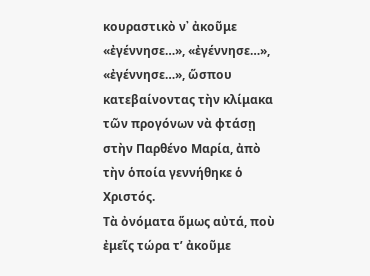κουραστικὸ ν᾽ ἀκοῦμε «ἐγέννησε…», «ἐγέννησε…», «ἐγέννησε…», ὥσπου κατεβαίνοντας τὴν κλίμακα τῶν προγόνων νὰ φτάσῃ στὴν Παρθένο Μαρία, ἀπὸ τὴν ὁποία γεννήθηκε ὁ Χριστός.
Τὰ ὀνόματα ὅμως αὐτά, ποὺ ἐμεῖς τώρα τ’ ἀκοῦμε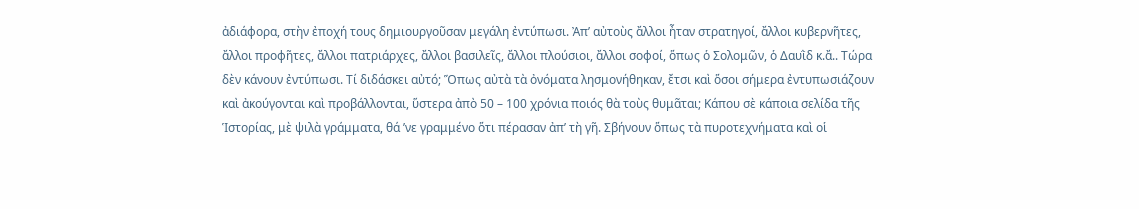ἀδιάφορα, στὴν ἐποχή τους δημιουργοῦσαν μεγάλη ἐντύπωσι. Ἀπ’ αὐτοὺς ἄλλοι ἦταν στρατηγοί, ἄλλοι κυβερνῆτες, ἄλλοι προφῆτες, ἄλλοι πατριάρχες, ἄλλοι βασιλεῖς, ἄλλοι πλούσιοι, ἄλλοι σοφοί, ὅπως ὁ Σολομῶν, ὁ Δαυῒδ κ.ἄ.. Τώρα δὲν κάνουν ἐντύπωσι. Τί διδάσκει αὐτό; Ὅπως αὐτὰ τὰ ὀνόματα λησμονήθηκαν, ἔτσι καὶ ὅσοι σήμερα ἐντυπωσιάζουν καὶ ἀκούγονται καὶ προβάλλονται, ὕστερα ἀπὸ 50 – 100 χρόνια ποιός θὰ τοὺς θυμᾶται; Κάπου σὲ κάποια σελίδα τῆς Ἱστορίας, μὲ ψιλὰ γράμματα, θά ’νε γραμμένο ὅτι πέρασαν ἀπ’ τὴ γῆ. Σβήνουν ὅπως τὰ πυροτεχνήματα καὶ οἱ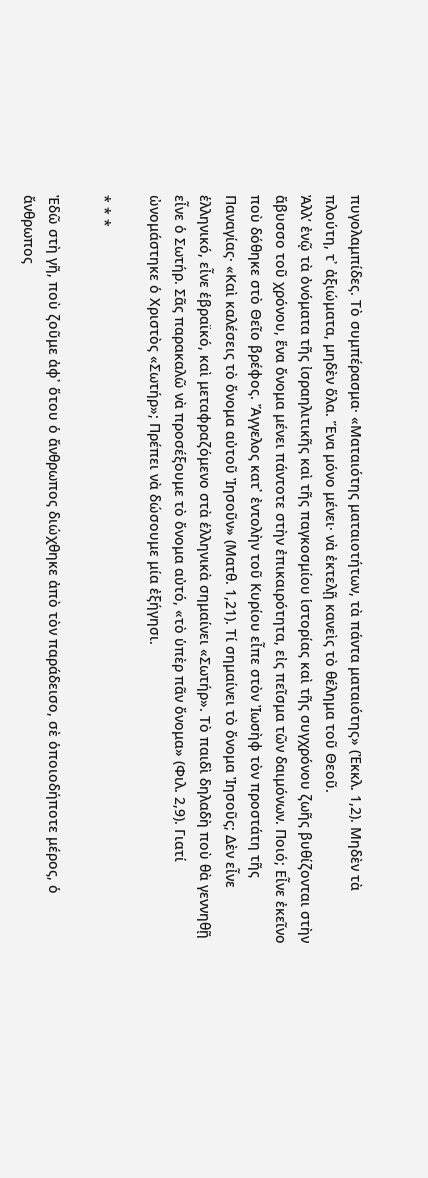πυγολαμπίδες. Τὸ συμπέρασμα· «Ματαιότης ματαιοτήτων, τὰ πάντα ματαιότης» (Ἐκκλ. 1,2). Μηδὲν τὰ πλούτη, τ᾽ ἀξιώματα, μηδὲν ὅλα. Ἕνα μόνο μένει· νὰ ἐκτελῇ κανεὶς τὸ θέλημα τοῦ Θεοῦ.
Ἀλλ’ ἐνῷ τὰ ὀνόματα τῆς ἰσραηλιτικῆς καὶ τῆς παγκοσμίου ἱστορίας καὶ τῆς συγχρόνου ζωῆς βυθίζονται στὴν ἄβυσσο τοῦ χρόνου, ἕνα ὄνομα μένει πάντοτε στὴν ἐπικαιρότητα, εἰς πεῖσμα τῶν δαιμόνων. Ποιό; Εἶνε ἐκεῖνο ποὺ δόθηκε στὸ Θεῖο βρέφος. Ἄγγελος κατ᾽ ἐντολὴν τοῦ Κυρίου εἶπε στὸν Ἰωσὴφ τὸν προστάτη τῆς Παναγίας· «Καὶ καλέσεις τὸ ὄνομα αὐτοῦ Ἰησοῦν» (Ματθ. 1,21). Τί σημαίνει τὸ ὄνομα Ἰησοῦς; Δὲν εἶνε ἑλληνικό, εἶνε ἑβραϊκό, καὶ μεταφραζόμενο στὰ ἑλληνικὰ σημαίνει «Σωτήρ». Τὸ παιδὶ δηλαδὴ ποὺ θὰ γεννηθῇ εἶνε ὁ Σωτήρ. Σᾶς παρακαλῶ νὰ προσέξουμε τὸ ὄνομα αὐτό, «τὸ ὑπὲρ πᾶν ὄνομα» (Φιλ. 2,9). Γιατί ὠνομάστηκε ὁ Χριστὸς «Σωτήρ»; Πρέπει νὰ δώσουμε μία ἐξήγησι.

* * *

Ἐδῶ στὴ γῆ, ποὺ ζοῦμε ἀφ᾽ ὅτου ὁ ἄνθρωπος διώχθηκε ἀπὸ τὸν παράδεισο, σὲ ὁποιοδήποτε μέρος, ὁ ἄνθρωπος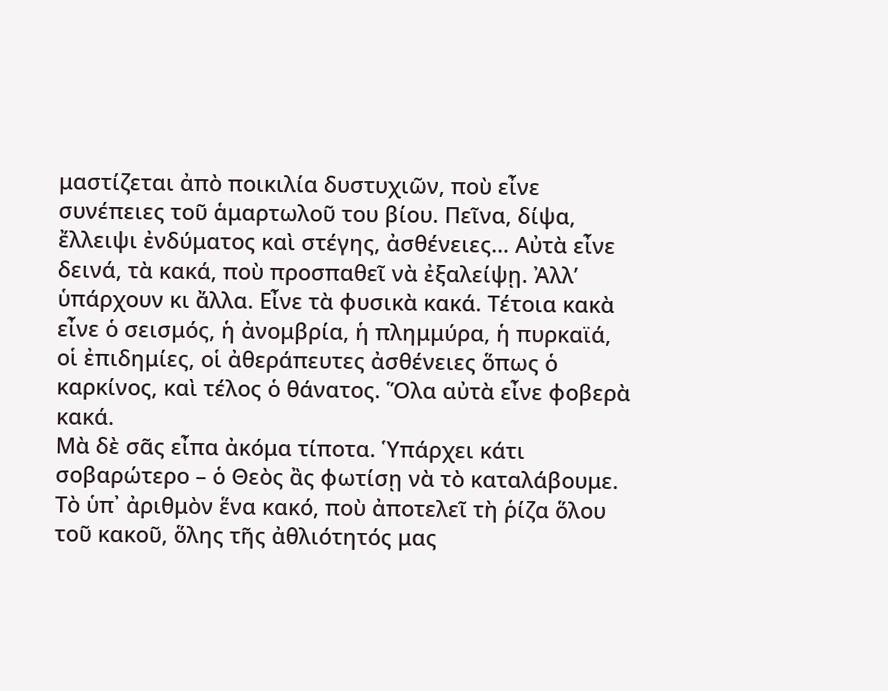μαστίζεται ἀπὸ ποικιλία δυστυχιῶν, ποὺ εἶνε συνέπειες τοῦ ἁμαρτωλοῦ του βίου. Πεῖνα, δίψα, ἔλλειψι ἐνδύματος καὶ στέγης, ἀσθένειες… Αὐτὰ εἶνε δεινά, τὰ κακά, ποὺ προσπαθεῖ νὰ ἐξαλείψῃ. Ἀλλ’ ὑπάρχουν κι ἄλλα. Εἶνε τὰ φυσικὰ κακά. Τέτοια κακὰ εἶνε ὁ σεισμός, ἡ ἀνομβρία, ἡ πλημμύρα, ἡ πυρκαϊά, οἱ ἐπιδημίες, οἱ ἀθεράπευτες ἀσθένειες ὅπως ὁ καρκίνος, καὶ τέλος ὁ θάνατος. Ὅλα αὐτὰ εἶνε φοβερὰ κακά.
Μὰ δὲ σᾶς εἶπα ἀκόμα τίποτα. Ὑπάρχει κάτι σοβαρώτερο – ὁ Θεὸς ἂς φωτίσῃ νὰ τὸ καταλάβουμε. Τὸ ὑπ᾽ ἀριθμὸν ἕνα κακό, ποὺ ἀποτελεῖ τὴ ῥίζα ὅλου τοῦ κακοῦ, ὅλης τῆς ἀθλιότητός μας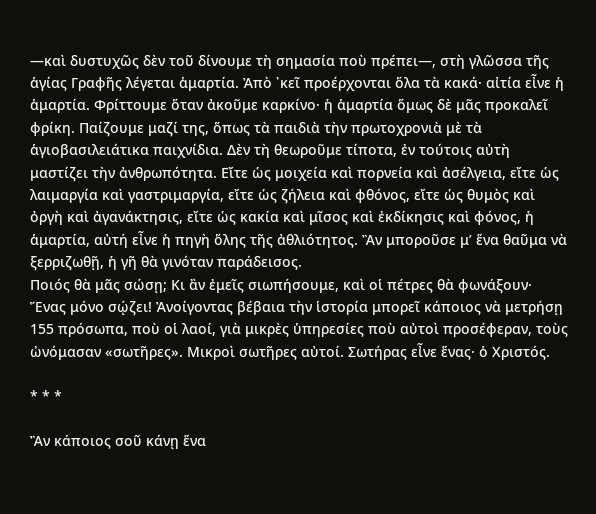―καὶ δυστυχῶς δὲν τοῦ δίνουμε τὴ σημασία ποὺ πρέπει―, στὴ γλῶσσα τῆς ἁγίας Γραφῆς λέγεται ἁμαρτία. Ἀπὸ ᾽κεῖ προέρχονται ὅλα τὰ κακά· αἰτία εἶνε ἡ ἁμαρτία. Φρίττουμε ὅταν ἀκοῦμε καρκίνο· ἡ ἁμαρτία ὅμως δὲ μᾶς προκαλεῖ φρίκη. Παίζουμε μαζί της, ὅπως τὰ παιδιὰ τὴν πρωτοχρονιὰ μὲ τὰ ἁγιοβασιλειάτικα παιχνίδια. Δὲν τὴ θεωροῦμε τίποτα, ἐν τούτοις αὐτὴ μαστίζει τὴν ἀνθρωπότητα. Εἴτε ὡς μοιχεία καὶ πορνεία καὶ ἀσέλγεια, εἴτε ὡς λαιμαργία καὶ γαστριμαργία, εἴτε ὡς ζήλεια καὶ φθόνος, εἴτε ὡς θυμὸς καὶ ὀργὴ καὶ ἀγανάκτησις, εἴτε ὡς κακία καὶ μῖσος καὶ ἐκδίκησις καὶ φόνος, ἡ ἁμαρτία, αὐτή εἶνε ἡ πηγὴ ὅλης τῆς ἀθλιότητος. Ἂν μποροῦσε μ’ ἕνα θαῦμα νὰ ξερριζωθῇ, ἡ γῆ θὰ γινόταν παράδεισος.
Ποιός θὰ μᾶς σώσῃ; Κι ἂν ἐμεῖς σιωπήσουμε, καὶ οἱ πέτρες θὰ φωνάξουν· Ἕνας μόνο σῴζει! Ἀνοίγοντας βέβαια τὴν ἱστορία μπορεῖ κάποιος νὰ μετρήσῃ 155 πρόσωπα, ποὺ οἱ λαοί, γιὰ μικρὲς ὑπηρεσίες ποὺ αὐτοὶ προσέφεραν, τοὺς ὠνόμασαν «σωτῆρες». Μικροὶ σωτῆρες αὐτοί. Σωτήρας εἶνε ἕνας· ὁ Χριστός.

* * *

Ἂν κάποιος σοῦ κάνῃ ἕνα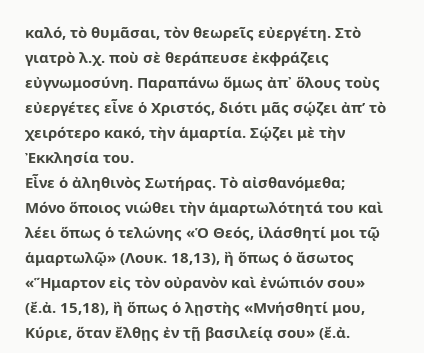καλό, τὸ θυμᾶσαι, τὸν θεωρεῖς εὐεργέτη. Στὸ γιατρὸ λ.χ. ποὺ σὲ θεράπευσε ἐκφράζεις εὐγνωμοσύνη. Παραπάνω ὅμως ἀπ᾽ ὅλους τοὺς εὐεργέτες εἶνε ὁ Χριστός, διότι μᾶς σῴζει ἀπ’ τὸ χειρότερο κακό, τὴν ἁμαρτία. Σῴζει μὲ τὴν Ἐκκλησία του.
Εἶνε ὁ ἀληθινὸς Σωτήρας. Τὸ αἰσθανόμεθα; Μόνο ὅποιος νιώθει τὴν ἁμαρτωλότητά του καὶ λέει ὅπως ὁ τελώνης «Ὁ Θεός, ἱλάσθητί μοι τῷ ἁμαρτωλῷ» (Λουκ. 18,13), ἢ ὅπως ὁ ἄσωτος «Ἥμαρτον εἰς τὸν οὐρανὸν καὶ ἐνώπιόν σου» (ἔ.ἀ. 15,18), ἢ ὅπως ὁ λῃστὴς «Μνήσθητί μου, Κύριε, ὅταν ἔλθῃς ἐν τῇ βασιλείᾳ σου» (ἔ.ἀ.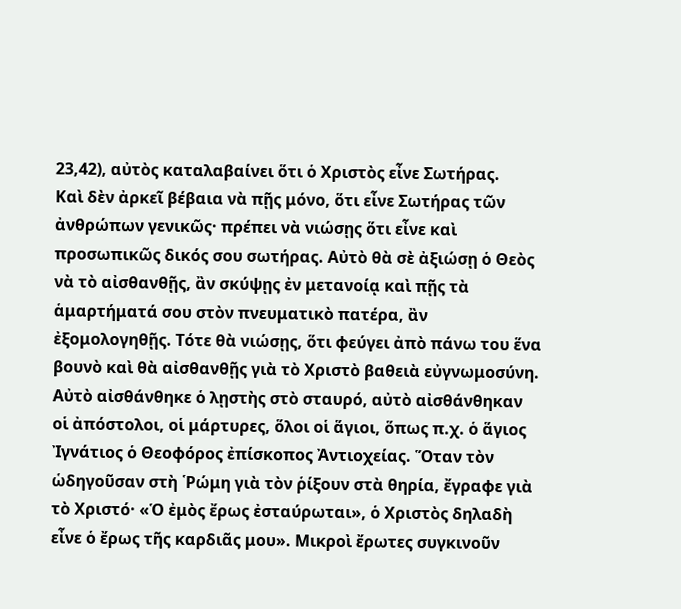23,42), αὐτὸς καταλαβαίνει ὅτι ὁ Χριστὸς εἶνε Σωτήρας.
Καὶ δὲν ἀρκεῖ βέβαια νὰ πῇς μόνο, ὅτι εἶνε Σωτήρας τῶν ἀνθρώπων γενικῶς· πρέπει νὰ νιώσῃς ὅτι εἶνε καὶ προσωπικῶς δικός σου σωτήρας. Αὐτὸ θὰ σὲ ἀξιώσῃ ὁ Θεὸς νὰ τὸ αἰσθανθῇς, ἂν σκύψῃς ἐν μετανοίᾳ καὶ πῇς τὰ ἁμαρτήματά σου στὸν πνευματικὸ πατέρα, ἂν ἐξομολογηθῇς. Τότε θὰ νιώσῃς, ὅτι φεύγει ἀπὸ πάνω του ἕνα βουνὸ καὶ θὰ αἰσθανθῇς γιὰ τὸ Χριστὸ βαθειὰ εὐγνωμοσύνη.
Αὐτὸ αἰσθάνθηκε ὁ λῃστὴς στὸ σταυρό, αὐτὸ αἰσθάνθηκαν οἱ ἀπόστολοι, οἱ μάρτυρες, ὅλοι οἱ ἅγιοι, ὅπως π.χ. ὁ ἅγιος Ἰγνάτιος ὁ Θεοφόρος ἐπίσκοπος Ἀντιοχείας. Ὅταν τὸν ὡδηγοῦσαν στὴ ῾Ρώμη γιὰ τὸν ῥίξουν στὰ θηρία, ἔγραφε γιὰ τὸ Χριστό· «Ὁ ἐμὸς ἔρως ἐσταύρωται», ὁ Χριστὸς δηλαδὴ εἶνε ὁ ἔρως τῆς καρδιᾶς μου». Μικροὶ ἔρωτες συγκινοῦν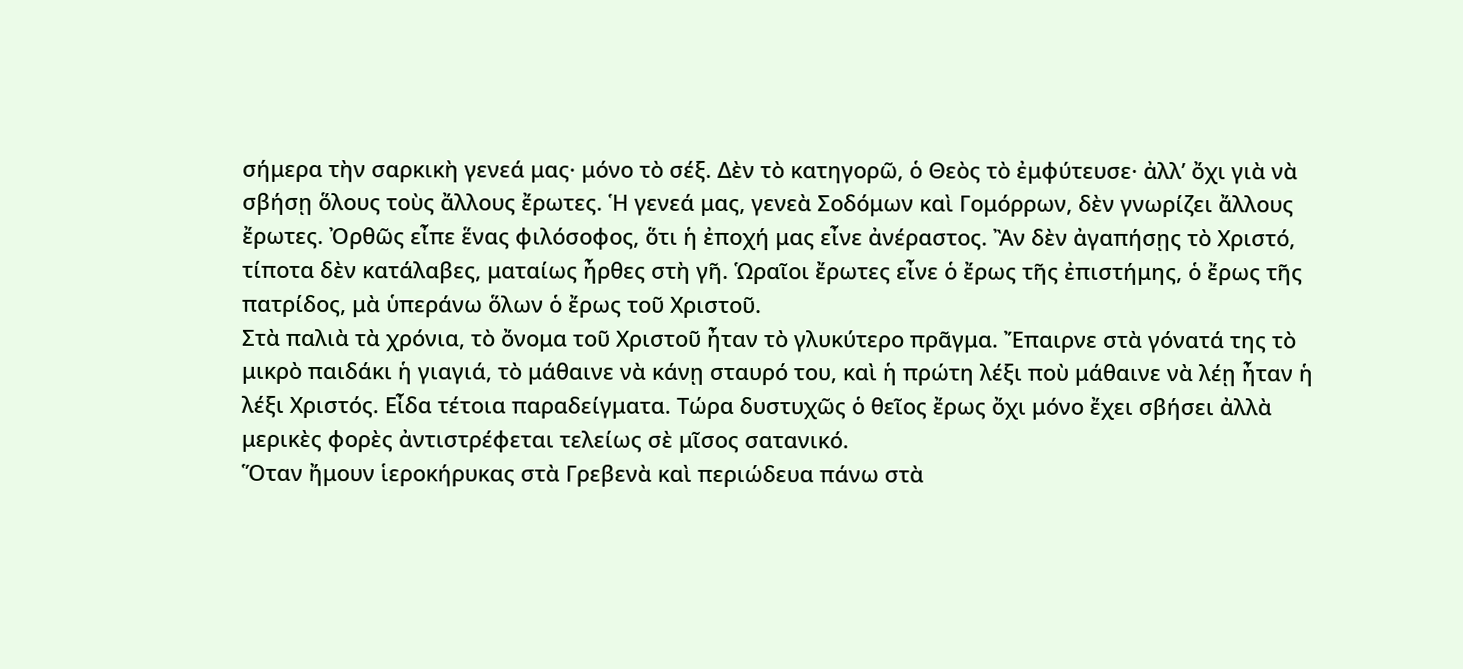σήμερα τὴν σαρκικὴ γενεά μας· μόνο τὸ σέξ. Δὲν τὸ κατηγορῶ, ὁ Θεὸς τὸ ἐμφύτευσε· ἀλλ’ ὄχι γιὰ νὰ σβήσῃ ὅλους τοὺς ἄλλους ἔρωτες. Ἡ γενεά μας, γενεὰ Σοδόμων καὶ Γομόρρων, δὲν γνωρίζει ἄλλους ἔρωτες. Ὀρθῶς εἶπε ἕνας φιλόσοφος, ὅτι ἡ ἐποχή μας εἶνε ἀνέραστος. Ἂν δὲν ἀγαπήσῃς τὸ Χριστό, τίποτα δὲν κατάλαβες, ματαίως ἦρθες στὴ γῆ. Ὡραῖοι ἔρωτες εἶνε ὁ ἔρως τῆς ἐπιστήμης, ὁ ἔρως τῆς πατρίδος, μὰ ὑπεράνω ὅλων ὁ ἔρως τοῦ Χριστοῦ.
Στὰ παλιὰ τὰ χρόνια, τὸ ὄνομα τοῦ Χριστοῦ ἦταν τὸ γλυκύτερο πρᾶγμα. Ἔπαιρνε στὰ γόνατά της τὸ μικρὸ παιδάκι ἡ γιαγιά, τὸ μάθαινε νὰ κάνῃ σταυρό του, καὶ ἡ πρώτη λέξι ποὺ μάθαινε νὰ λέῃ ἦταν ἡ λέξι Χριστός. Εἶδα τέτοια παραδείγματα. Τώρα δυστυχῶς ὁ θεῖος ἔρως ὄχι μόνο ἔχει σβήσει ἀλλὰ μερικὲς φορὲς ἀντιστρέφεται τελείως σὲ μῖσος σατανικό.
Ὅταν ἤμουν ἱεροκήρυκας στὰ Γρεβενὰ καὶ περιώδευα πάνω στὰ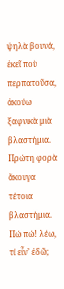ψηλὰ βουνά, ἐκεῖ ποὺ περπατοῦσα, ἀκούω ξαφνικὰ μιὰ βλαστήμια. Πρώτη φορὰ ἄκουγα τέτοια βλαστήμια. Πώ πώ! λέω, τί εἶν’ ἐδῶ;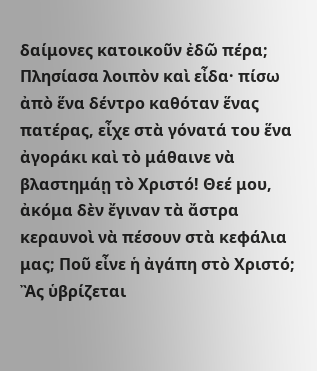δαίμονες κατοικοῦν ἐδῶ πέρα; Πλησίασα λοιπὸν καὶ εἶδα· πίσω ἀπὸ ἕνα δέντρο καθόταν ἕνας πατέρας, εἶχε στὰ γόνατά του ἕνα ἀγοράκι καὶ τὸ μάθαινε νὰ βλαστημάῃ τὸ Χριστό! Θεέ μου, ἀκόμα δὲν ἔγιναν τὰ ἄστρα κεραυνοὶ νὰ πέσουν στὰ κεφάλια μας; Ποῦ εἶνε ἡ ἀγάπη στὸ Χριστό;
Ἂς ὑβρίζεται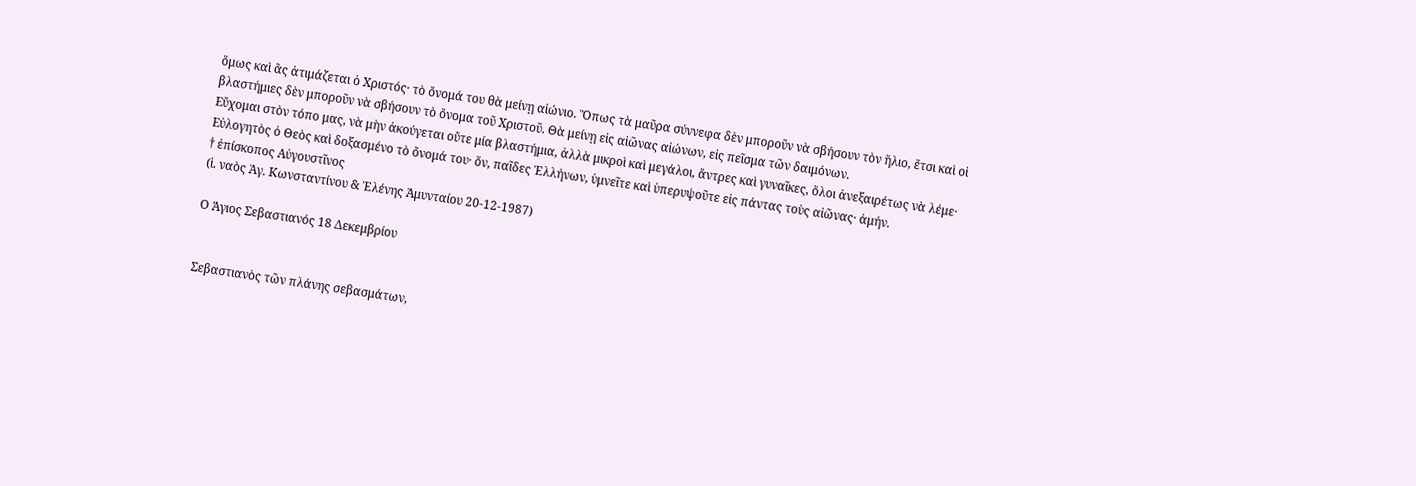ὅμως καὶ ἂς ἀτιμάζεται ὁ Χριστός· τὸ ὄνομά του θὰ μείνῃ αἰώνιο. Ὅπως τὰ μαῦρα σύννεφα δὲν μποροῦν νὰ σβήσουν τὸν ἥλιο, ἔτσι καὶ οἱ βλαστήμιες δὲν μποροῦν νὰ σβήσουν τὸ ὄνομα τοῦ Χριστοῦ. Θὰ μείνῃ εἰς αἰῶνας αἰώνων, εἰς πεῖσμα τῶν δαιμόνων.
Εὔχομαι στὸν τόπο μας, νὰ μὴν ἀκούγεται οὔτε μία βλαστήμια, ἀλλὰ μικροὶ καὶ μεγάλοι, ἄντρες καὶ γυναῖκες, ὅλοι ἀνεξαιρέτως νὰ λέμε· Εὐλογητὸς ὁ Θεὸς καὶ δοξασμένο τὸ ὄνομά του· ὅν, παῖδες Ἑλλήνων, ὑμνεῖτε καὶ ὑπερυψοῦτε εἰς πάντας τοὺς αἰῶνας· ἀμήν.
† ἐπίσκοπος Αὐγουστῖνος
(ἱ. ναὸς Ἁγ. Κωνσταντίνου & Ἑλένης Ἀμυνταίου 20-12-1987)

Ο Άγιος Σεβαστιανός 18 Δεκεμβρίου


Σεβαστιανὸς τῶν πλάνης σεβασμάτων,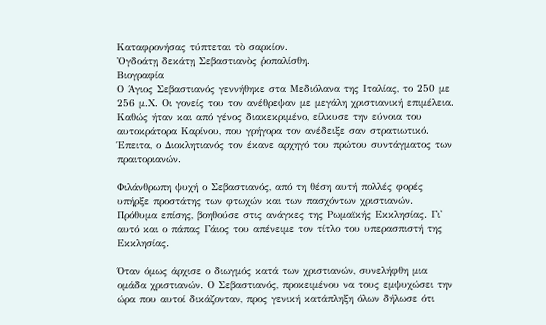Καταφρονήσας τύπτεται τὸ σαρκίον.
Ὀγδοάτῃ δεκάτῃ Σεβαστιανὸς ῥοπαλίσθη.
Βιογραφία
Ο Άγιος Σεβαστιανός γεννήθηκε στα Μεδιόλανα της Ιταλίας, το 250 με 256 μ.Χ. Οι γονείς του τον ανέθρεψαν με μεγάλη χριστιανική επιμέλεια. Καθώς ήταν και από γένος διακεκριμένο, είλκυσε την εύνοια του αυτοκράτορα Καρίνου, που γρήγορα τον ανέδειξε σαν στρατιωτικό. Έπειτα, ο Διοκλητιανός τον έκανε αρχηγό του πρώτου συντάγματος των πραιτοριανών.

Φιλάνθρωπη ψυχή ο Σεβαστιανός, από τη θέση αυτή πολλές φορές υπήρξε προστάτης των φτωχών και των πασχόντων χριστιανών. Πρόθυμα επίσης, βοηθούσε στις ανάγκες της Ρωμαϊκής Εκκλησίας. Γι' αυτό και ο πάπας Γάιος του απένειμε τον τίτλο του υπερασπιστή της Εκκλησίας.

Όταν όμως άρχισε ο διωγμός κατά των χριστιανών, συνελήφθη μια ομάδα χριστιανών. Ο Σεβαστιανός, προκειμένου να τους εμψυχώσει την ώρα που αυτοί δικάζονταν, προς γενική κατάπληξη όλων δήλωσε ότι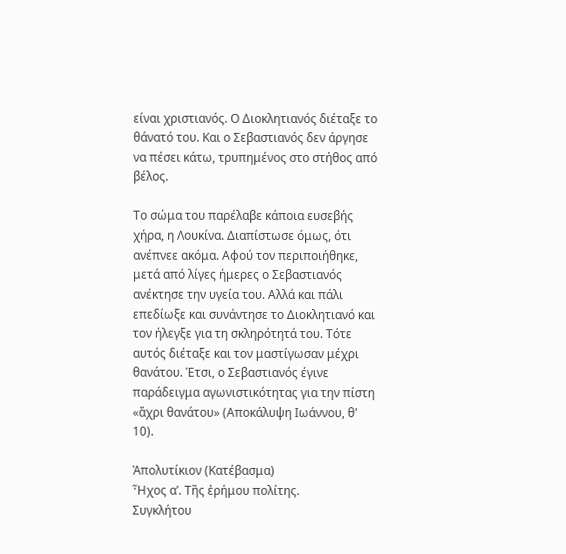είναι χριστιανός. Ο Διοκλητιανός διέταξε το θάνατό του. Και ο Σεβαστιανός δεν άργησε να πέσει κάτω, τρυπημένος στο στήθος από βέλος.

Το σώμα του παρέλαβε κάποια ευσεβής χήρα, η Λουκίνα. Διαπίστωσε όμως, ότι ανέπνεε ακόμα. Αφού τον περιποιήθηκε, μετά από λίγες ήμερες ο Σεβαστιανός ανέκτησε την υγεία του. Αλλά και πάλι επεδίωξε και συνάντησε το Διοκλητιανό και τον ήλεγξε για τη σκληρότητά του. Τότε αυτός διέταξε και τον μαστίγωσαν μέχρι θανάτου. Έτσι, ο Σεβαστιανός έγινε παράδειγμα αγωνιστικότητας για την πίστη «ἄχρι θανάτου» (Αποκάλυψη Ιωάννου, θ' 10).

Ἀπολυτίκιον (Κατέβασμα)
Ἦχος α’. Τῆς ἐρήμου πολίτης.
Συγκλήτου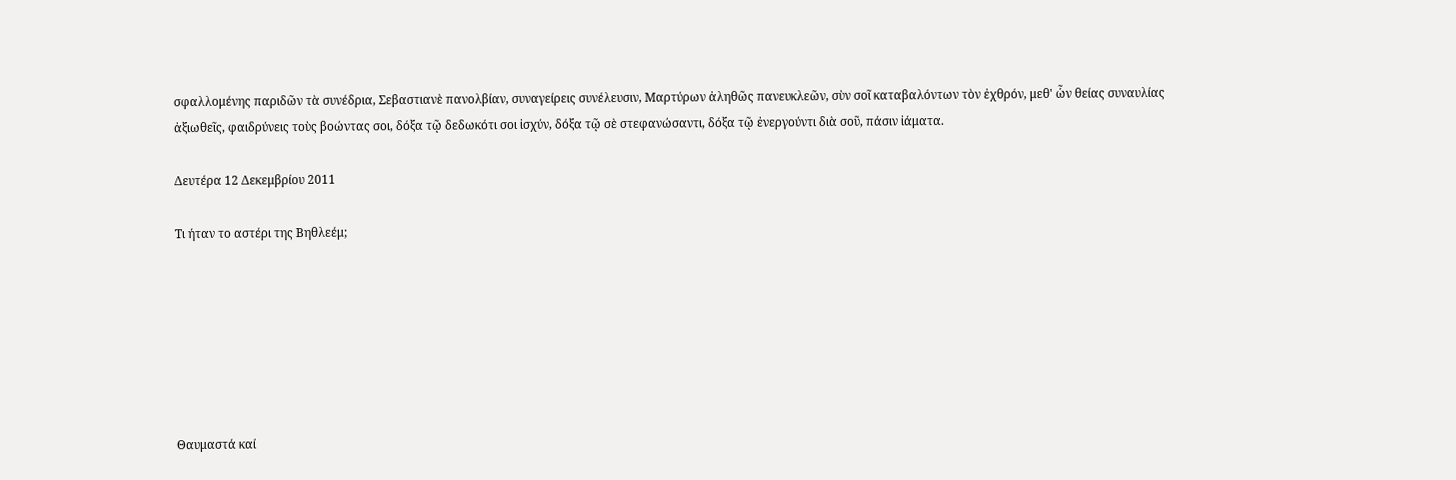σφαλλομένης παριδῶν τὰ συνέδρια, Σεβαστιανὲ πανολβίαν, συναγείρεις συνέλευσιν, Μαρτύρων ἀληθῶς πανευκλεῶν, σὺν σοῖ καταβαλόντων τὸν ἐχθρόν, μεθ' ὧν θείας συναυλίας ἀξιωθεῖς, φαιδρύνεις τοὺς βοώντας σοι, δόξα τῷ δεδωκότι σοι ἰσχύν, δόξα τῷ σὲ στεφανώσαντι, δόξα τῷ ἐνεργούντι διὰ σοῦ, πάσιν ἰάματα.

Δευτέρα 12 Δεκεμβρίου 2011

Τι ήταν το αστέρι της Βηθλεέμ;







Θαυμαστά καί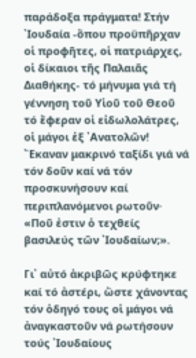παράδοξα πράγματα! Στήν ᾿Ιουδαία -ὅπου προϋπῆρχαν οἱ προφῆτες, οἱ πατριάρχες, οἱ δίκαιοι τῆς Παλαιᾶς Διαθήκης- τό μήνυμα γιά τή γέννηση τοῦ Υἱοῦ τοῦ Θεοῦ τό ἔφεραν οἱ εἰδωλολάτρες, οἱ μάγοι ἐξ ᾿Ανατολῶν! ῎Εκαναν μακρινό ταξίδι γιά νά τόν δοῦν καί νά τόν προσκυνήσουν καί περιπλανόμενοι ρωτοῦν· «Ποῦ ἐστιν ὁ τεχθείς βασιλεύς τῶν ᾿Ιουδαίων;».

Γι᾿ αὐτό ἀκριβῶς κρύφτηκε καί τό ἀστέρι, ὥστε χάνοντας τόν ὁδηγό τους οἱ μάγοι νά ἀναγκαστοῦν νά ρωτήσουν τούς ᾿Ιουδαίους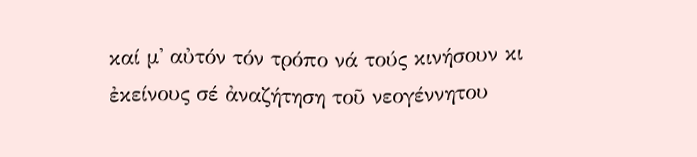καί μ᾿ αὐτόν τόν τρόπο νά τούς κινήσουν κι ἐκείνους σέ ἀναζήτηση τοῦ νεογέννητου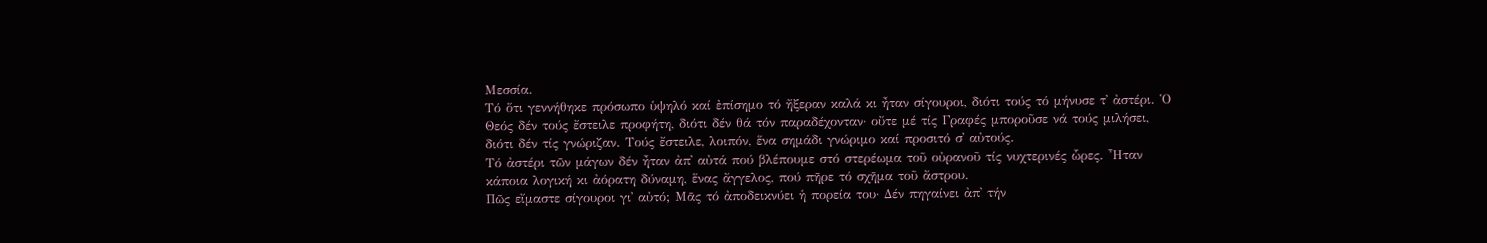Μεσσία.
Τό ὅτι γεννήθηκε πρόσωπο ὑψηλό καί ἐπίσημο τό ἤξεραν καλά κι ἦταν σίγουροι, διότι τούς τό μήνυσε τ᾿ ἀστέρι. ῾Ο Θεός δέν τούς ἔστειλε προφήτη, διότι δέν θά τόν παραδέχονταν· οὔτε μέ τίς Γραφές μποροῦσε νά τούς μιλήσει, διότι δέν τίς γνώριζαν. Τούς ἔστειλε, λοιπόν, ἕνα σημάδι γνώριμο καί προσιτό σ᾿ αὐτούς.
Τό ἀστέρι τῶν μάγων δέν ἦταν ἀπ᾿ αὐτά πού βλέπουμε στό στερέωμα τοῦ οὐρανοῦ τίς νυχτερινές ὧρες. ῏Ηταν κάποια λογική κι ἀόρατη δύναμη, ἕνας ἄγγελος, πού πῆρε τό σχῆμα τοῦ ἄστρου.
Πῶς εἴμαστε σίγουροι γι᾿ αὐτό; Μᾶς τό ἀποδεικνύει ἡ πορεία του· Δέν πηγαίνει ἀπ᾿ τήν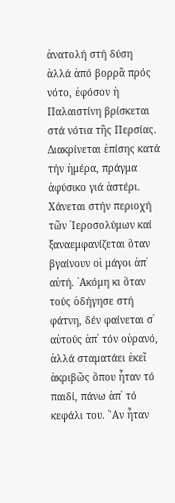ἀνατολή στή δύση ἀλλά ἀπό βορρᾶ πρός νότο, ἐφόσον ἡ Παλαιστίνη βρίσκεται στά νότια τῆς Περσίας. Διακρίνεται ἐπίσης κατά τήν ἡμέρα, πράγμα ἀφύσικο γιά ἀστέρι. Χάνεται στήν περιοχή τῶν ᾿Ιεροσολύμων καί ξαναεμφανίζεται ὅταν βγαίνουν οἱ μάγοι ἀπ᾿ αὐτή. ᾿Ακόμη κι ὅταν τούς ὁδήγησε στή φάτνη, δέν φαίνεται σ᾿ αὐτούς ἀπ᾿ τόν οὐρανό, ἀλλά σταματάει ἐκεῖ ἀκριβῶς ὅπου ἦταν τό παιδί, πάνω ἀπ᾿ τό κεφάλι του. ῎Αν ἦταν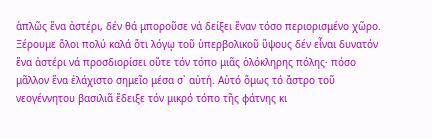ἁπλῶς ἕνα ἀστέρι, δέν θά μποροῦσε νά δείξει ἕναν τόσο περιορισμένο χῶρο.
Ξέρουμε ὅλοι πολύ καλά ὅτι λόγῳ τοῦ ὑπερβολικοῦ ὕψους δέν εἶναι δυνατόν ἕνα ἀστέρι νά προσδιορίσει οὔτε τόν τόπο μιᾶς ὁλόκληρης πόλης· πόσο μᾶλλον ἕνα ἐλάχιστο σημεῖο μέσα σ᾿ αὐτή. Αὐτό ὅμως τό ἄστρο τοῦ νεογέννητου βασιλιᾶ ἔδειξε τόν μικρό τόπο τῆς φάτνης κι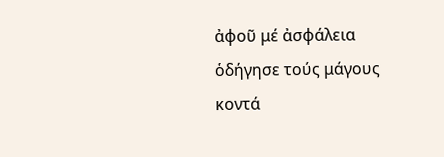ἀφοῦ μέ ἀσφάλεια ὁδήγησε τούς μάγους κοντά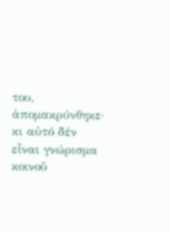του, ἀπομακρύνθηκε· κι αὐτό δέν εἶναι γνώρισμα κοινοῦ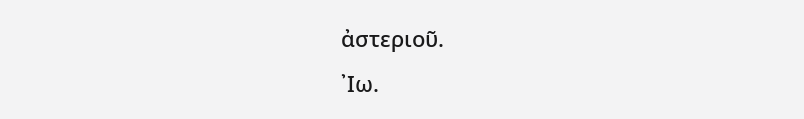ἀστεριοῦ.
᾿Ιω.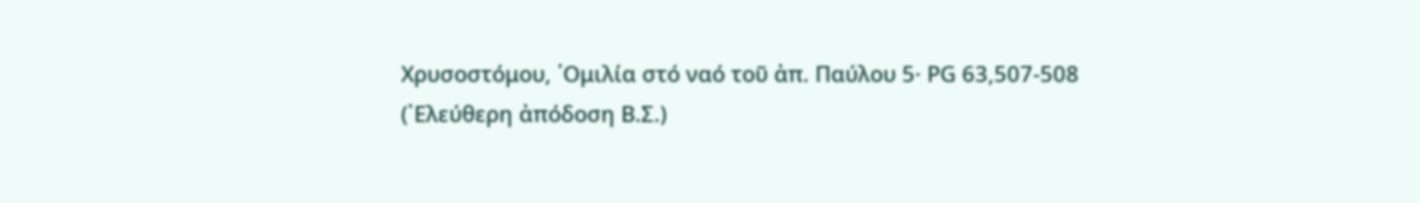Χρυσοστόμου, ῾Ομιλία στό ναό τοῦ ἀπ. Παύλου 5· ΡG 63,507-508
(᾿Ελεύθερη ἀπόδοση Β.Σ.)